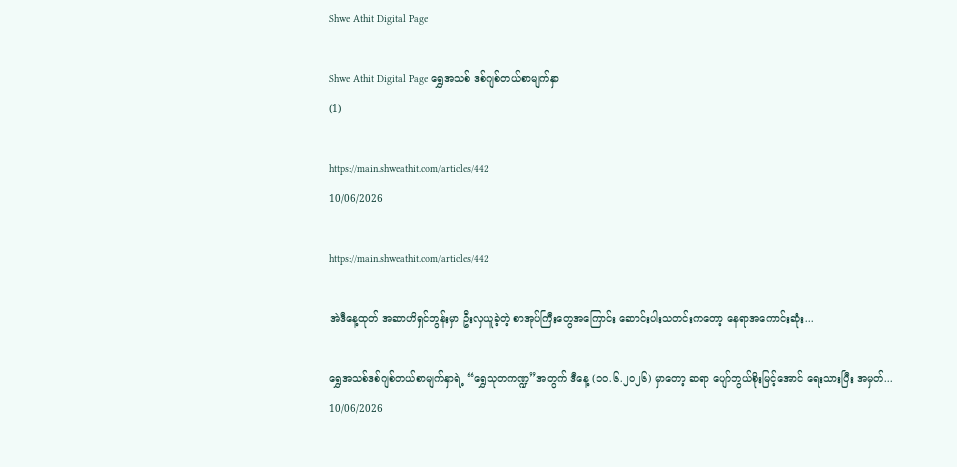Shwe Athit Digital Page

Shwe Athit Digital Page ရွှေအသစ် ဒစ်ဂျစ်တယ်စာမျက်နှာ
(1)

https://main.shweathit.com/articles/442
10/06/2026

https://main.shweathit.com/articles/442

အဲဒီနေ့ထုတ် အဆာဟိရှင်ဘွန်းမှာ ဦးလှယူခဲ့တဲ့ စာအုပ်ကြီးတွေအကြောင်း ဆောင်းပါးသတင်းကတော့ နေရာအကောင်းဆုံး...

ရွှေအသစ်ဒစ်ဂျစ်တယ်စာမျက်နှာရဲ့ “ရွှေသုတကဏ္ဍ”အတွက် ဒီနေ့ (၁၀.၆.၂ဝ၂၆) မှာတော့ ဆရာ ပျော်ဘွယ်စိုးမြင့်အောင် ရေးသားပြီး အမှတ်...
10/06/2026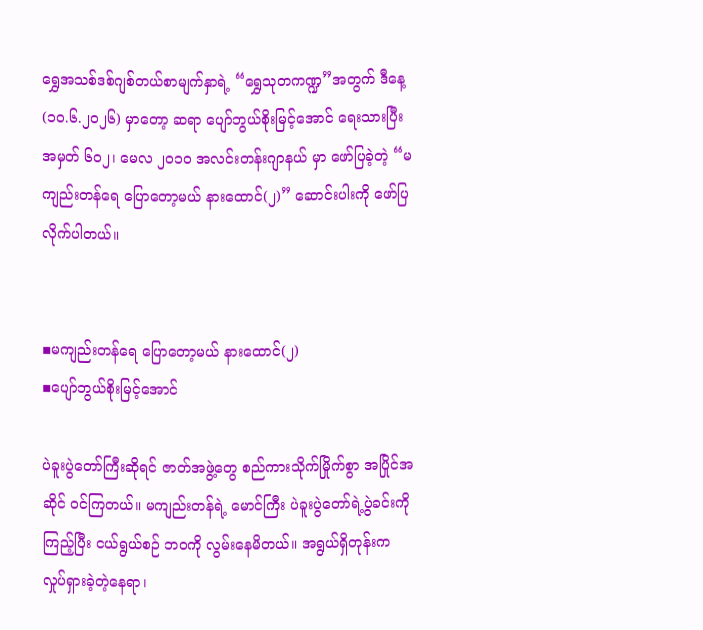ရွှေအသစ်ဒစ်ဂျစ်တယ်စာမျက်နှာရဲ့ “ရွှေသုတကဏ္ဍ”အတွက် ဒီနေ့ (၁၀.၆.၂ဝ၂၆) မှာတော့ ဆရာ ပျော်ဘွယ်စိုးမြင့်အောင် ရေးသားပြီး အမှတ် ၆၀၂၊ မေလ ၂ဝ၁၀ အလင်းတန်းဂျာနယ် မှာ ဖော်ပြခဲ့တဲ့ “မကျည်းတန်ရေ ပြောတော့မယ် နားထောင်(၂)” ဆောင်းပါးကို ဖော်ပြလိုက်ပါတယ်။


▪မကျည်းတန်ရေ ပြောတော့မယ် နားထောင်(၂)
▪ပျော်ဘွယ်စိုးမြင့်အောင်

ပဲခူးပွဲတော်ကြီးဆိုရင် ဇာတ်အဖွဲ့တွေ စည်ကားသိုက်မြိုက်စွာ အပြိုင်အဆိုင် ဝင်ကြတယ်။ မကျည်းတန်ရဲ့ မောင်ကြီး ပဲခူးပွဲတော်ရဲ့ပွဲခင်းကို ကြည့်ပြီး ငယ်ရွယ်စဉ် ဘဝကို လွမ်းနေမိတယ်။ အရွယ်ရှိတုန်းက လှုပ်ရှားခဲ့တဲ့နေရာ၊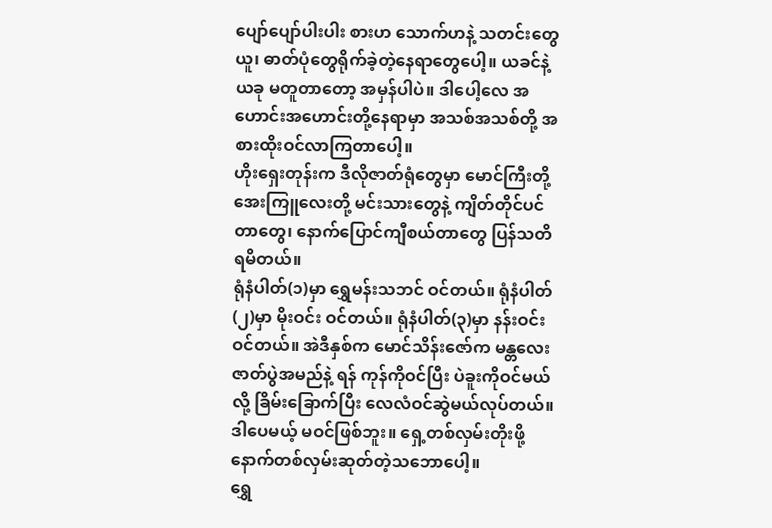ပျော်ပျော်ပါးပါး စားဟ သောက်ဟနဲ့ သတင်းတွေယူ၊ ဓာတ်ပုံတွေရိုက်ခဲ့တဲ့နေရာတွေပေါ့။ ယခင်နဲ့ ယခု မတူတာတော့ အမှန်ပါပဲ။ ဒါပေါ့လေ အဟောင်းအဟောင်းတို့နေရာမှာ အသစ်အသစ်တို့ အစားထိုးဝင်လာကြတာပေါ့။
ဟိုးရှေးတုန်းက ဒီလိုဇာတ်ရုံတွေမှာ မောင်ကြီးတို့ အေးကြူလေးတို့ မင်းသားတွေနဲ့ ကျိတ်တိုင်ပင်တာတွေ၊ နောက်ပြောင်ကျီစယ်တာတွေ ပြန်သတိရမိတယ်။
ရုံနံပါတ်(၁)မှာ ရွှေမန်းသဘင် ဝင်တယ်။ ရုံနံပါတ်(၂)မှာ မိုးဝင်း ဝင်တယ်။ ရုံနံပါတ်(၃)မှာ နန်းဝင်း ဝင်တယ်။ အဲဒီနှစ်က မောင်သိန်းဇော်က မန္တလေးဇာတ်ပွဲအမည်နဲ့ ရန် ကုန်ကိုဝင်ပြီး ပဲခူးကိုဝင်မယ်လို့ ခြိမ်းခြောက်ပြီး လေလံဝင်ဆွဲမယ်လုပ်တယ်။ ဒါပေမယ့် မဝင်ဖြစ်ဘူး။ ရှေ့တစ်လှမ်းတိုးဖို့ နောက်တစ်လှမ်းဆုတ်တဲ့သဘောပေါ့။
ရွှေ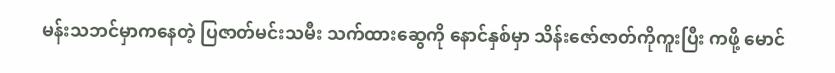မန်းသဘင်မှာကနေတဲ့ ပြဇာတ်မင်းသမီး သက်ထားဆွေကို နောင်နှစ်မှာ သိန်းဇော်ဇာတ်ကိုကူးပြီး ကဖို့ မောင်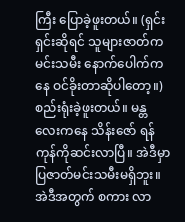ကြီး ပြောခဲ့ဖူးတယ်။ (ရှင်းရှင်းဆိုရင် သူများဇာတ်က မင်းသမီး နောက်ပေါက်ကနေ ဝင်ခိုးတာဆိုပါတော့။) စည်းရုံးခဲ့ဖူးတယ်။ မန္တလေးကနေ သိန်းဇော် ရန်ကုန်ကိုဆင်းလာပြီ။ အဲဒီမှာပြဇာတ်မင်းသမီးမရှိဘူး။ အဲဒီအတွက် စကား လာ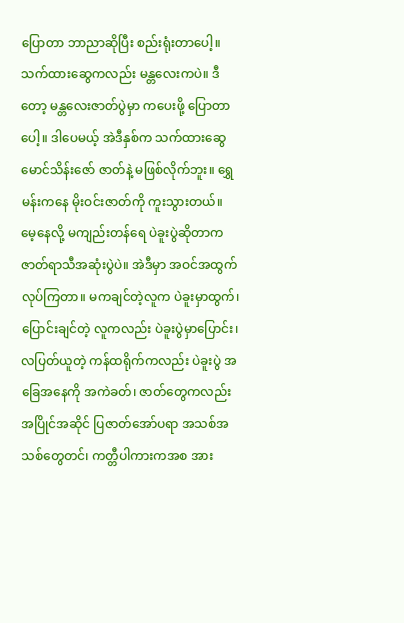ပြောတာ ဘာညာဆိုပြီး စည်းရုံးတာပေါ့။ သက်ထားဆွေကလည်း မန္တလေးကပဲ။ ဒီတော့ မန္တလေးဇာတ်ပွဲမှာ ကပေးဖို့ ပြောတာပေါ့။ ဒါပေမယ့် အဲဒီနှစ်က သက်ထားဆွေ မောင်သိန်းဇော် ဇာတ်နဲ့ မဖြစ်လိုက်ဘူး။ ရွှေမန်းကနေ မိုးဝင်းဇာတ်ကို ကူးသွားတယ်။
မေ့နေလို့ မကျည်းတန်ရေ ပဲခူးပွဲဆိုတာက ဇာတ်ရာသီအဆုံးပွဲပဲ။ အဲဒီမှာ အဝင်အထွက်လုပ်ကြတာ။ မကချင်တဲ့လူက ပဲခူးမှာထွက်၊ ပြောင်းချင်တဲ့ လူကလည်း ပဲခူးပွဲမှာပြောင်း၊ လပြတ်ယူတဲ့ ကန်ထရိုက်ကလည်း ပဲခူးပွဲ အခြေအနေကို အကဲခတ်၊ ဇာတ်တွေကလည်း အပြိုင်အဆိုင် ပြဇာတ်အော်ပရာ အသစ်အသစ်တွေတင်၊ ကတ္တီပါကားကအစ အား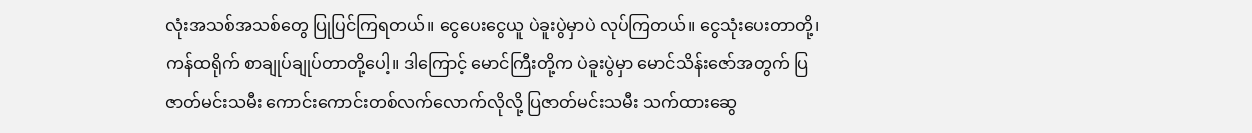လုံးအသစ်အသစ်တွေ ပြုပြင်ကြရတယ်။ ငွေပေးငွေယူ ပဲခူးပွဲမှာပဲ လုပ်ကြတယ်။ ငွေသုံးပေးတာတို့၊ ကန်ထရိုက် စာချုပ်ချုပ်တာတို့ပေါ့။ ဒါကြောင့် မောင်ကြီးတို့က ပဲခူးပွဲမှာ မောင်သိန်းဇော်အတွက် ပြဇာတ်မင်းသမီး ကောင်းကောင်းတစ်လက်လောက်လိုလို့ ပြဇာတ်မင်းသမီး သက်ထားဆွေ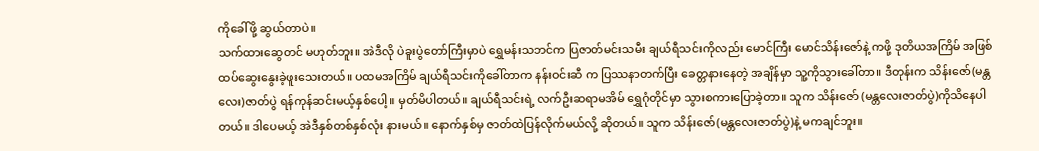ကိုခေါ်ဖို့ ဆွယ်တာပဲ။
သက်ထားဆွေတင် မဟုတ်ဘူး။ အဲဒီလို ပဲခူးပွဲတော်ကြီးမှာပဲ ရွှေမန်းသဘင်က ပြဇာတ်မင်းသမီး ချယ်ရီသင်းကိုလည်း မောင်ကြီး မောင်သိန်းဇော်နဲ့ ကဖို့ ဒုတိယအကြိမ် အဖြစ် ထပ်ဆွေးနွေးခဲ့ဖူးသေးတယ်။ ပထမအကြိမ် ချယ်ရီသင်းကိုခေါ်တာက နန်းဝင်းဆီ က ပြဿနာတက်ပြီး ခေတ္တနားနေတဲ့ အချိန်မှာ သူ့ကိုသွားခေါ်တာ။ ဒီတုန်းက သိန်းဇော်(မန္တလေး)ဇာတ်ပွဲ ရန်ကုန်ဆင်းမယ့်နှစ်ပေါ့။ မှတ်မိပါတယ်။ ချယ်ရီသင်းရဲ့ လက်ဦးဆရာမအိမ် ရွှေဂုံတိုင်မှာ သွားစကားပြောခဲ့တာ။ သူက သိန်းဇော် (မန္တလေးဇာတ်ပွဲ)ကိုသိနေပါတယ်။ ဒါပေမယ့် အဲဒီနှစ်တစ်နှစ်လုံး နားမယ်။ နောက်နှစ်မှ ဇာတ်ထဲပြန်လိုက်မယ်လို့ ဆိုတယ်။ သူက သိန်းဇော်(မန္တလေးဇာတ်ပွဲ)နဲ့ မကချင်ဘူး။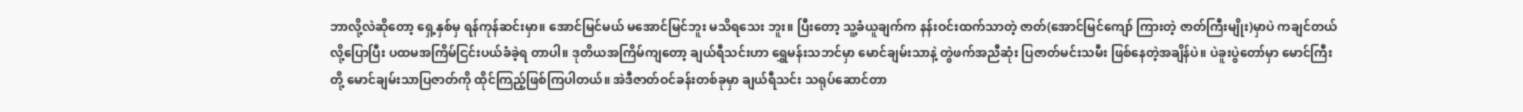ဘာလို့လဲဆိုတော့ ရှေ့နှစ်မှ ရန်ကုန်ဆင်းမှာ။ အောင်မြင်မယ် မအောင်မြင်ဘူး မသိရသေး ဘူး။ ပြီးတော့ သူ့ခံယူချက်က နန်းဝင်းထက်သာတဲ့ ဇာတ်(အောင်မြင်ကျော် ကြားတဲ့ ဇာတ်ကြီးမျိုး)မှာပဲ ကချင်တယ်လို့ပြောပြီး ပထမအကြိမ်ငြင်းပယ်ခံခဲ့ရ တာပါ။ ဒုတိယအကြိမ်ကျတော့ ချယ်ရီသင်းဟာ ရွှေမန်းသဘင်မှာ မောင်ချမ်းသာနဲ့ တွဲဖက်အညီဆုံး ပြဇာတ်မင်းသမီး ဖြစ်နေတဲ့အချိန်ပဲ။ ပဲခူးပွဲတော်မှာ မောင်ကြီးတို့ မောင်ချမ်းသာပြဇာတ်ကို ထိုင်ကြည့်ဖြစ်ကြပါတယ်။ အဲဒီဇာတ်ဝင်ခန်းတစ်ခုမှာ ချယ်ရီသင်း သရုပ်ဆောင်တာ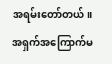အရမ်းတော်တယ်။ အရှက်အကြောက်မ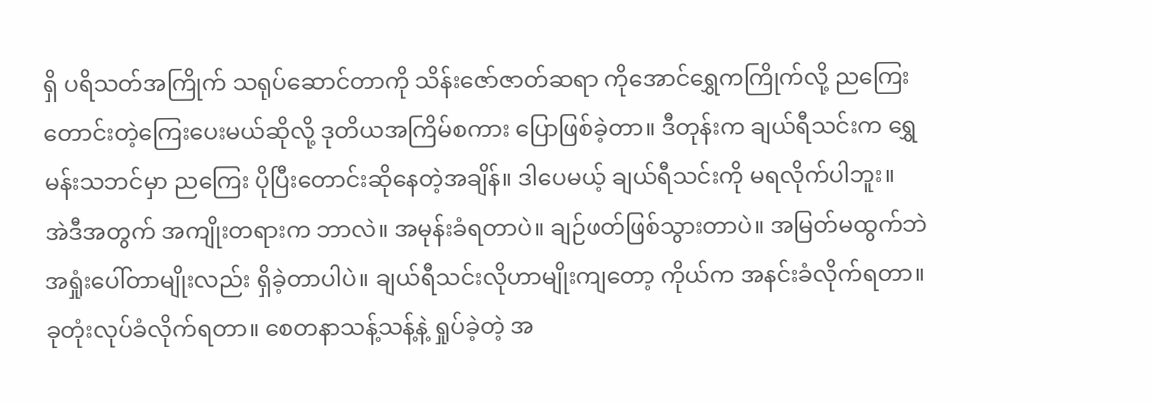ရှိ ပရိသတ်အကြိုက် သရုပ်ဆောင်တာကို သိန်းဇော်ဇာတ်ဆရာ ကိုအောင်ရွှေကကြိုက်လို့ ညကြေးတောင်းတဲ့ကြေးပေးမယ်ဆိုလို့ ဒုတိယအကြိမ်စကား ပြောဖြစ်ခဲ့တာ။ ဒီတုန်းက ချယ်ရီသင်းက ရွှေမန်းသဘင်မှာ ညကြေး ပိုပြီးတောင်းဆိုနေတဲ့အချိန်။ ဒါပေမယ့် ချယ်ရီသင်းကို မရလိုက်ပါဘူး။
အဲဒီအတွက် အကျိုးတရားက ဘာလဲ။ အမုန်းခံရတာပဲ။ ချဉ်ဖတ်ဖြစ်သွားတာပဲ။ အမြတ်မထွက်ဘဲ အရှုံးပေါ်တာမျိုးလည်း ရှိခဲ့တာပါပဲ။ ချယ်ရီသင်းလိုဟာမျိုးကျတော့ ကိုယ်က အနင်းခံလိုက်ရတာ။ ခုတုံးလုပ်ခံလိုက်ရတာ။ စေတနာသန့်သန့်နဲ့ ရှုပ်ခဲ့တဲ့ အ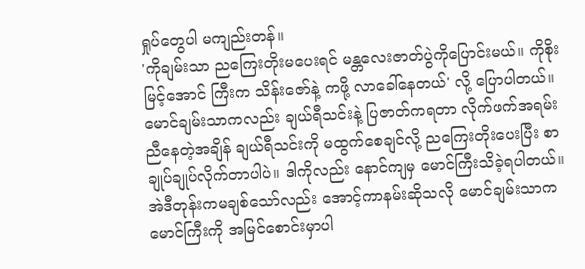ရှုပ်တွေပါ မကျည်းတန်။
'ကိုချမ်းသာ ညကြေးတိုးမပေးရင် မန္တလေးဇာတ်ပွဲကိုပြောင်းမယ်။ ကိုစိုးမြင့်အောင် ကြီးက သိန်းဇော်နဲ့ ကဖို့ လာခေါ်နေတယ်' လို့ ပြောပါတယ်။ မောင်ချမ်းသာကလည်း ချယ်ရီသင်းနဲ့ ပြဇာတ်ကရတာ လိုက်ဖက်အရမ်းညီနေတဲ့အချိန် ချယ်ရီသင်းကို မထွက်စေချင်လို့ ညကြေးတိုးပေးပြီး စာချုပ်ချုပ်လိုက်တာပါပဲ။ ဒါကိုလည်း နောင်ကျမှ မောင်ကြီးသိခဲ့ရပါတယ်။ အဲဒီတုန်းကမချစ်သော်လည်း အောင့်ကာနမ်းဆိုသလို မောင်ချမ်းသာက မောင်ကြီးကို အမြင်စောင်းမှာပါ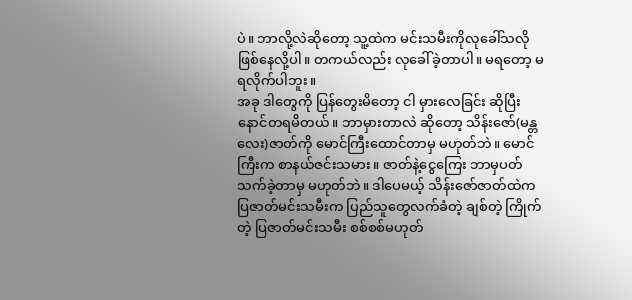ပဲ။ ဘာလို့လဲဆိုတော့ သူ့ထဲက မင်းသမီးကိုလုခေါ်သလို ဖြစ်နေလို့ပါ။ တကယ်လည်း လုခေါ်ခဲ့တာပါ။ မရတော့ မရလိုက်ပါဘူး။
အခု ဒါတွေကို ပြန်တွေးမိတော့ ငါ မှားလေခြင်း ဆိုပြီး နောင်တရမိတယ်။ ဘာမှားတာလဲ ဆိုတော့ သိန်းဇော်(မန္တလေး)ဇာတ်ကို မောင်ကြီးထောင်တာမှ မဟုတ်ဘဲ။ မောင်ကြီးက စာနယ်ဇင်းသမား။ ဇာတ်နဲ့ငွေကြေး ဘာမှပတ်သက်ခဲ့တာမှ မဟုတ်ဘဲ။ ဒါပေမယ့် သိန်းဇော်ဇာတ်ထဲက ပြဇာတ်မင်းသမီးက ပြည်သူတွေလက်ခံတဲ့ ချစ်တဲ့ ကြိုက်တဲ့ ပြဇာတ်မင်းသမီး စစ်စစ်မဟုတ်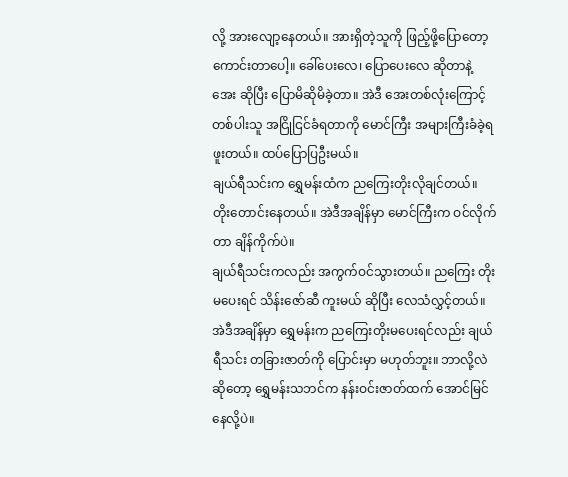လို့ အားလျော့နေတယ်။ အားရှိတဲ့သူကို ဖြည့်ဖို့ပြောတော့ ကောင်းတာပေါ့။ ခေါ်ပေးလေ၊ ပြောပေးလေ ဆိုတာနဲ့ အေး ဆိုပြီး ပြောမိဆိုမိခဲ့တာ။ အဲဒီ အေးတစ်လုံးကြောင့် တစ်ပါးသူ အငြိုငြင်ခံရတာကို မောင်ကြီး အများကြီးခံခဲ့ရဖူးတယ်။ ထပ်ပြောပြဦးမယ်။
ချယ်ရီသင်းက ရွှေမန်းထံက ညကြေးတိုးလိုချင်တယ်။ တိုးတောင်းနေတယ်။ အဲဒီအချိန်မှာ မောင်ကြီးက ဝင်လိုက်တာ ချိန်ကိုက်ပဲ။
ချယ်ရီသင်းကလည်း အကွက်ဝင်သွားတယ်။ ညကြေး တိုးမပေးရင် သိန်းဇော်ဆီ ကူးမယ် ဆိုပြီး လေသံလွှင့်တယ်။ အဲဒီအချိန်မှာ ရွှေမန်းက ညကြေးတိုးမပေးရင်လည်း ချယ်ရီသင်း တခြားဇာတ်ကို ပြောင်းမှာ မဟုတ်ဘူး။ ဘာလို့လဲဆိုတော့ ရွှေမန်းသဘင်က နန်းဝင်းဇာတ်ထက် အောင်မြင်နေလို့ပဲ။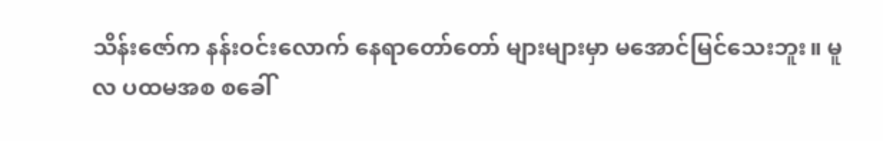သိန်းဇော်က နန်းဝင်းလောက် နေရာတော်တော် များများမှာ မအောင်မြင်သေးဘူး။ မူလ ပထမအစ စခေါ်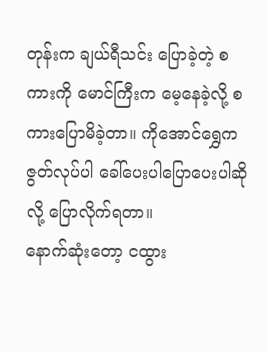တုန်းက ချယ်ရီသင်း ပြောခဲ့တဲ့ စကားကို မောင်ကြီးက မေ့နေခဲ့လို့ စကားပြောမိခဲ့တာ။ ကိုအောင်ရွှေက ဇွတ်လုပ်ပါ ခေါ်ပေးပါပြောပေးပါဆိုလို့ ပြောလိုက်ရတာ။
နောက်ဆုံးတော့ ငထွား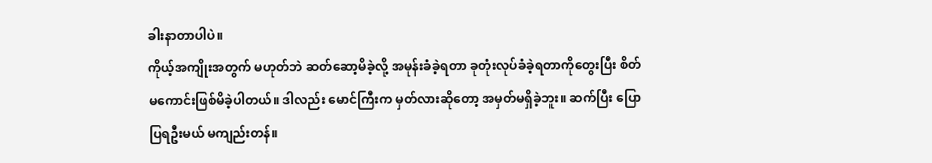ခါးနာတာပါပဲ။
ကိုယ့်အကျိုးအတွက် မဟုတ်ဘဲ ဆတ်ဆော့မိခဲ့လို့ အမုန်းခံခဲ့ရတာ ခုတုံးလုပ်ခံခဲ့ရတာကိုတွေးပြီး စိတ်မကောင်းဖြစ်မိခဲ့ပါတယ်။ ဒါလည်း မောင်ကြီးက မှတ်လားဆိုတော့ အမှတ်မရှိခဲ့ဘူး။ ဆက်ပြီး ပြောပြရဦးမယ် မကျည်းတန်။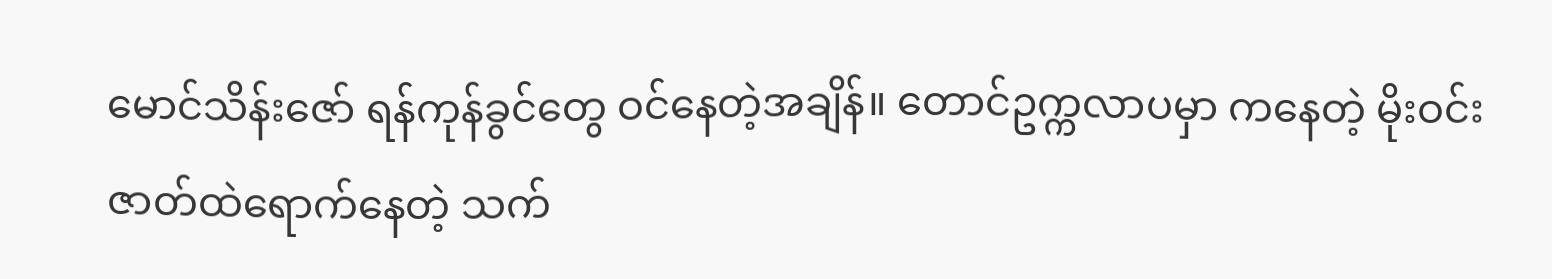မောင်သိန်းဇော် ရန်ကုန်ခွင်တွေ ဝင်နေတဲ့အချိန်။ တောင်ဥက္ကလာပမှာ ကနေတဲ့ မိုးဝင်းဇာတ်ထဲရောက်နေတဲ့ သက်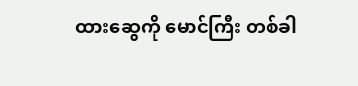ထားဆွေကို မောင်ကြီး တစ်ခါ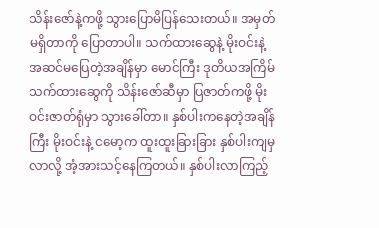သိန်းဇော်နဲ့ကဖို့ သွားပြောမိပြန်သေးတယ်။ အမှတ်မရှိတာကို ပြောတာပါ။ သက်ထားဆွေနဲ့ မိုးဝင်းနဲ့ အဆင်မပြေတဲ့အချိန်မှာ မောင်ကြီး ဒုတိယအကြိမ် သက်ထားဆွေကို သိန်းဇော်ဆီမှာ ပြဇာတ်ကဖို့ မိုးဝင်းဇာတ်ရုံမှာ သွားခေါ်တာ။ နှစ်ပါးကနေတဲ့အချိန်ကြီး မိုးဝင်းနဲ့ ငမော့က ထူးထူးခြားခြား နှစ်ပါးကျမှလာလို့ အံ့အားသင့်နေကြတယ်။ နှစ်ပါးလာကြည့်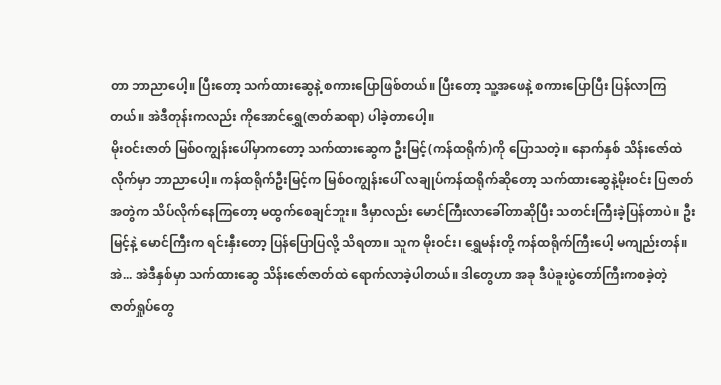တာ ဘာညာပေါ့။ ပြီးတော့ သက်ထားဆွေနဲ့ စကားပြောဖြစ်တယ်။ ပြီးတော့ သူ့အဖေနဲ့ စကားပြောပြီး ပြန်လာကြတယ်။ အဲဒီတုန်းကလည်း ကိုအောင်ရွှေ(ဇာတ်ဆရာ) ပါခဲ့တာပေါ့။
မိုးဝင်းဇာတ် မြစ်ဝကျွန်းပေါ်မှာကတော့ သက်ထားဆွေက ဦးမြင့်(ကန်ထရိုက်)ကို ပြောသတဲ့။ နောက်နှစ် သိန်းဇော်ထဲလိုက်မှာ ဘာညာပေါ့။ ကန်ထရိုက်ဦးမြင့်က မြစ်ဝကျွန်းပေါ် လချုပ်ကန်ထရိုက်ဆိုတော့ သက်ထားဆွေနဲ့မိုးဝင်း ပြဇာတ်အတွဲက သိပ်လိုက်နေကြတော့ မထွက်စေချင်ဘူး။ ဒီမှာလည်း မောင်ကြီးလာခေါ်တာဆိုပြီး သတင်းကြီးခဲ့ပြန်တာပဲ။ ဦးမြင့်နဲ့ မောင်ကြီးက ရင်းနှီးတော့ ပြန်ပြောပြလို့ သိရတာ။ သူက မိုးဝင်း၊ ရွှေမန်းတို့ ကန်ထရိုက်ကြီးပေါ့ မကျည်းတန်။
အဲ... အဲဒီနှစ်မှာ သက်ထားဆွေ သိန်းဇော်ဇာတ်ထဲ ရောက်လာခဲ့ပါတယ်။ ဒါတွေဟာ အခု ဒီပဲခူးပွဲတော်ကြီးကစခဲ့တဲ့ ဇာတ်ရှုပ်တွေ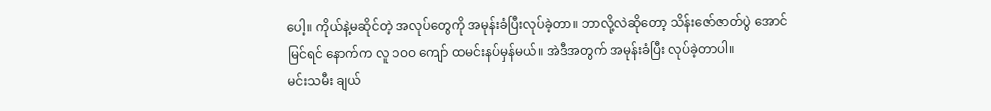ပေါ့။ ကိုယ်နဲ့မဆိုင်တဲ့ အလုပ်တွေကို အမုန်းခံပြီးလုပ်ခဲ့တာ။ ဘာလို့လဲဆိုတော့ သိန်းဇော်ဇာတ်ပွဲ အောင်မြင်ရင် နောက်က လူ ၁ဝဝ ကျော် ထမင်းနပ်မှန်မယ်။ အဲဒီအတွက် အမုန်းခံပြီး လုပ်ခဲ့တာပါ။
မင်းသမီး ချယ်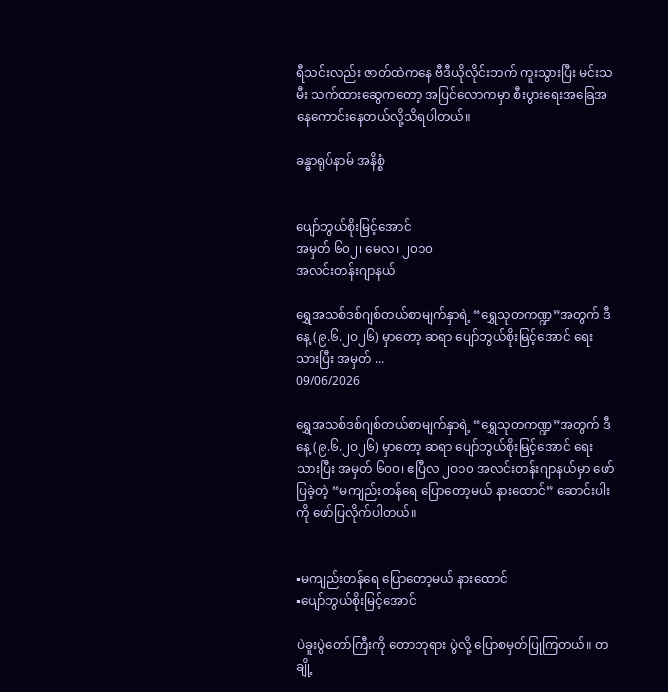ရီသင်းလည်း ဇာတ်ထဲကနေ ဗီဒီယိုလိုင်းဘက် ကူးသွားပြီး မင်းသမီး သက်ထားဆွေကတော့ အပြင်လောကမှာ စီးပွားရေးအခြေအနေကောင်းနေတယ်လို့သိရပါတယ်။

ခန္ဓာရုပ်နာမ် အနိစ္စံ


ပျော်ဘွယ်စိုးမြင့်အောင်
အမှတ် ၆၀၂၊ မေလ၊ ၂၀၁၀
အလင်းတန်းဂျာနယ်

ရွှေအသစ်ဒစ်ဂျစ်တယ်စာမျက်နှာရဲ့ “ရွှေသုတကဏ္ဍ”အတွက် ဒီနေ့ (၉.၆.၂ဝ၂၆) မှာတော့ ဆရာ ပျော်ဘွယ်စိုးမြင့်အောင် ရေးသားပြီး အမှတ် ...
09/06/2026

ရွှေအသစ်ဒစ်ဂျစ်တယ်စာမျက်နှာရဲ့ “ရွှေသုတကဏ္ဍ”အတွက် ဒီနေ့ (၉.၆.၂ဝ၂၆) မှာတော့ ဆရာ ပျော်ဘွယ်စိုးမြင့်အောင် ရေးသားပြီး အမှတ် ၆၀၀၊ ဧပြီလ ၂ဝ၁၀ အလင်းတန်းဂျာနယ်မှာ ဖော်ပြခဲ့တဲ့ “မကျည်းတန်ရေ ပြောတော့မယ် နားထောင်” ဆောင်းပါးကို ဖော်ပြလိုက်ပါတယ်။


▪မကျည်းတန်ရေ ပြောတော့မယ် နားထောင်
▪ပျော်ဘွယ်စိုးမြင့်အောင်

ပဲခူးပွဲတော်ကြီးကို တောဘုရား ပွဲလို့ ပြောစမှတ်ပြုကြတယ်။ တချို့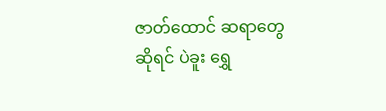ဇာတ်ထောင် ဆရာတွေဆိုရင် ပဲခူး ရွှေ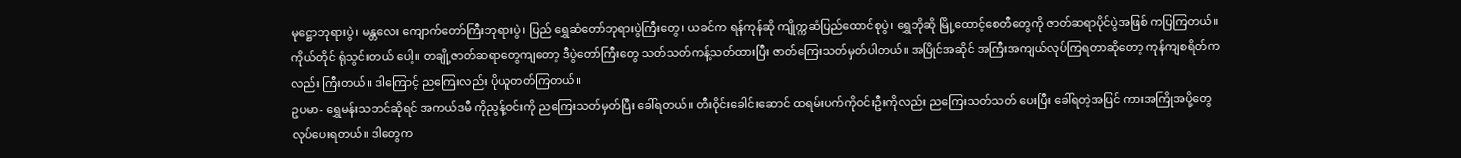မုဋ္ဌောဘုရားပွဲ၊ မန္တလေး ကျောက်တော်ကြီးဘုရားပွဲ၊ ပြည် ရွှေဆံတော်ဘုရားပွဲကြီးတွေ၊ ယခင်က ရန်ကုန်ဆို ကျိုက္ကဆံပြည်ထောင်စုပွဲ၊ ရွှေဘိုဆို မြို့ထောင့်စေတီတွေကို ဇာတ်ဆရာပိုင်ပွဲအဖြစ် ကပြကြတယ်။ ကိုယ်တိုင် ရုံသွင်းတယ် ပေါ့။ တချို့ဇာတ်ဆရာတွေကျတော့ ဒီပွဲတော်ကြီးတွေ သတ်သတ်ကန့်သတ်ထားပြီး ဇာတ်ကြေးသတ်မှတ်ပါတယ်။ အပြိုင်အဆိုင် အကြီးအကျယ်လုပ်ကြရတာဆိုတော့ ကုန်ကျစရိတ်ကလည်း ကြီးတယ်။ ဒါကြောင့် ညကြေးလည်း ပိုယူတတ်ကြတယ်။
ဥပမာ- ရွှေမန်းသဘင်ဆိုရင် အကယ်ဒမီ ကိုညွန့်ဝင်းကို ညကြေးသတ်မှတ်ပြီး ခေါ်ရတယ်။ တီးဝိုင်းခေါင်းဆောင် ထရမ်းပက်ကိုဝင်းဦးကိုလည်း ညကြေးသတ်သတ် ပေးပြီး ခေါ်ရတဲ့အပြင် ကားအကြိုအပို့တွေ လုပ်ပေးရတယ်။ ဒါတွေက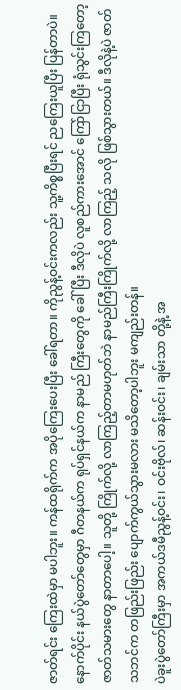ဇာတ်ရင်း ကြေးထဲမှာ မပါဘူး။ ကန်ထရိုက်က အပိုကြေးပေးပြီး ခေါ်ရတာ။ ကိုညွန့်ဝင်းကလည်း သူ့ကိစ္စပြီးရင် ညကြေးယူပြီး ပြန်တာပဲ။
နောက်ပိုင်း နယ်ပွဲတော်တွေမှာ ဂီတနယ်က ရုပ်ရှင်နယ်က နာမည် ကြီးတွေကို ခေါ်ပြီး ဒီလိုပဲ လူစည်ကားအောင် ကြော်ငြာပြီး ရုံသွင်းကြတော့ ဇာတ်သမားတွေ နာတာပေါ့။ သူတို့ ကြိုက်လို့ လာကြည့်တာမဟုတ်ဘဲ နာမည်ကြီးကြိုက်လို့ လာကြည့် သလို ဖြစ်သွားတယ်။ ဒီလိုနဲ့ပဲ ဇာတ်သဘင်က တဖြည်းဖြည်း ပျောက်ကွယ်သွားမလား မသိတော့ပါဘူး မကျည်းတန်။
ပဲခူးပွဲတော်ကြီးမှာ အကယ်ဒမီညွန့်ဝင်း၊ ဝင်းဗိုလ်၊ ဆန်းဝင်း၊ ချမ်းသာ တို့နဲ့ အ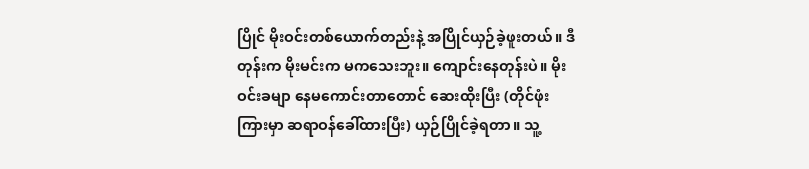ပြိုင် မိုးဝင်းတစ်ယောက်တည်းနဲ့ အပြိုင်ယှဉ်ခဲ့ဖူးတယ်။ ဒီတုန်းက မိုးမင်းက မကသေးဘူး။ ကျောင်းနေတုန်းပဲ။ မိုးဝင်းခမျာ နေမကောင်းတာတောင် ဆေးထိုးပြီး (တိုင်ဖုံးကြားမှာ ဆရာဝန်ခေါ်ထားပြီး) ယှဉ်ပြိုင်ခဲ့ရတာ။ သူ့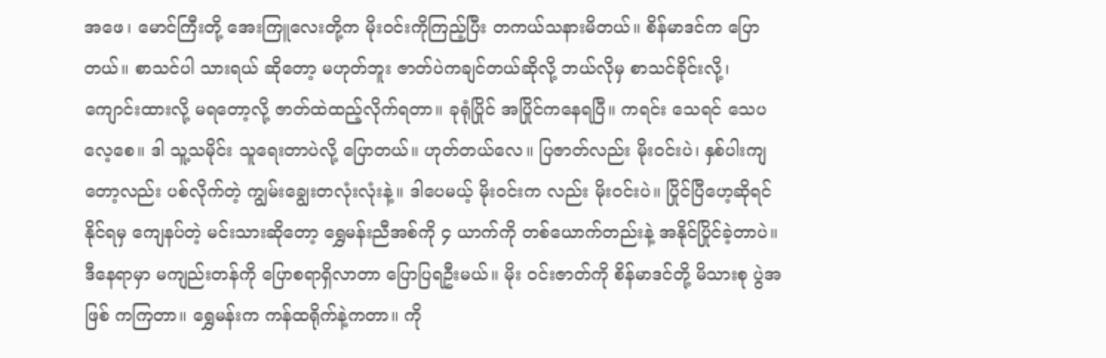အဖေ၊ မောင်ကြီးတို့ အေးကြူလေးတို့က မိုးဝင်းကိုကြည့်ပြီး တကယ်သနားမိတယ်။ စိန်မာဒင်က ပြောတယ်။ စာသင်ပါ သားရယ် ဆိုတော့ မဟုတ်ဘူး ဇာတ်ပဲကချင်တယ်ဆိုလို့ ဘယ်လိုမှ စာသင်ခိုင်းလို့၊ ကျောင်းထားလို့ မရတော့လို့ ဇာတ်ထဲထည့်လိုက်ရတာ။ ခုရုံပြိုင် အပြိုင်ကနေရပြီ။ ကရင်း သေရင် သေပလေ့စေ။ ဒါ သူ့သမိုင်း သူရေးတာပဲလို့ ပြောတယ်။ ဟုတ်တယ်လေ။ ပြဇာတ်လည်း မိုးဝင်းပဲ၊ နှစ်ပါးကျတော့လည်း ပစ်လိုက်တဲ့ ကျွမ်းချွေးတလုံးလုံးနဲ့။ ဒါပေမယ့် မိုးဝင်းက လည်း မိုးဝင်းပဲ။ ပြိုင်ပြီဟေ့ဆိုရင် နိုင်ရမှ ကျေနပ်တဲ့ မင်းသားဆိုတော့ ရွှေမန်းညီအစ်ကို ၄ ယာက်ကို တစ်ယောက်တည်းနဲ့ အနိုင်ပြိုင်ခဲ့တာပဲ။
ဒီနေရာမှာ မကျည်းတန်ကို ပြောစရာရှိလာတာ ပြောပြရဦးမယ်။ မိုး ဝင်းဇာတ်ကို စိန်မာဒင်တို့ မိသားစု ပွဲအဖြစ် ကကြတာ။ ရွှေမန်းက ကန်ထရိုက်နဲ့ကတာ။ ကို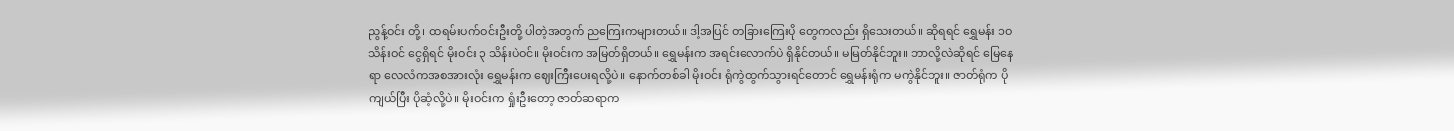ညွန့်ဝင်း တို့၊ ထရမ်းပက်ဝင်းဦးတို့ ပါတဲ့အတွက် ညကြေးကများတယ်။ ဒါ့အပြင် တခြားကြေးပို တွေကလည်း ရှိသေးတယ်။ ဆိုရရင် ရွှေမန်း ၁ဝ သိန်းဝင် ငွေရှိရင် မိုးဝင်း ၃ သိန်းပဲဝင်။ မိုးဝင်းက အမြတ်ရှိတယ်။ ရွှေမန်းက အရင်းလောက်ပဲ ရှိနိုင်တယ်။ မမြတ်နိုင်ဘူး။ ဘာလို့လဲဆိုရင် မြေနေရာ လေလံကအစအားလုံး ရွှေမန်းက ဈေးကြီးပေးရလို့ပဲ။ နောက်တစ်ခါ မိုးဝင်း ရုံကွဲထွက်သွားရင်တောင် ရွှေမန်းရုံက မကွဲနိုင်ဘူး။ ဇာတ်ရုံက ပိုကျယ်ပြီး ပိုဆံ့လို့ပဲ။ မိုးဝင်းက ရှုံးဦးတော့ ဇာတ်ဆရာက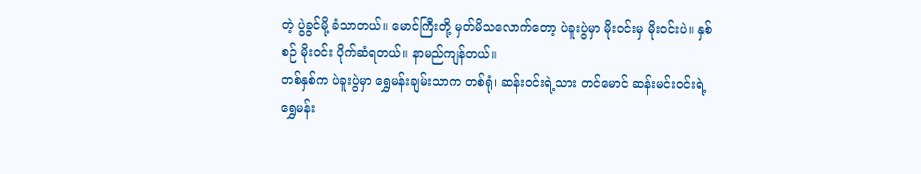တဲ့ ပွဲခွင်မို့ ခံသာတယ်။ မောင်ကြီးတို့ မှတ်မိသလောက်တော့ ပဲခူးပွဲမှာ မိုးဝင်းမှ မိုးဝင်းပဲ။ နှစ်စဉ် မိုးဝင်း ပိုက်ဆံရတယ်။ နာမည်ကျန်တယ်။
တစ်နှစ်က ပဲခူးပွဲမှာ ရွှေမန်းချမ်းသာက တစ်ရုံ၊ ဆန်းဝင်းရဲ့သား တင်မောင် ဆန်းမင်းဝင်းရဲ့ ရွှေမန်း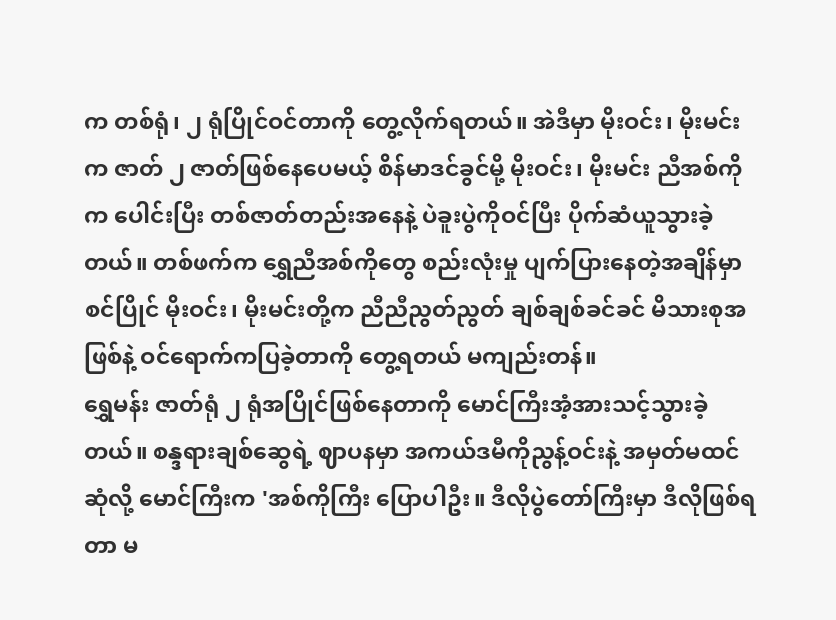က တစ်ရုံ၊ ၂ ရုံပြိုင်ဝင်တာကို တွေ့လိုက်ရတယ်။ အဲဒီမှာ မိုးဝင်း၊ မိုးမင်းက ဇာတ် ၂ ဇာတ်ဖြစ်နေပေမယ့် စိန်မာဒင်ခွင်မို့ မိုးဝင်း၊ မိုးမင်း ညီအစ်ကိုက ပေါင်းပြီး တစ်ဇာတ်တည်းအနေနဲ့ ပဲခူးပွဲကိုဝင်ပြီး ပိုက်ဆံယူသွားခဲ့တယ်။ တစ်ဖက်က ရွှေညီအစ်ကိုတွေ စည်းလုံးမှု ပျက်ပြားနေတဲ့အချိန်မှာ စင်ပြိုင် မိုးဝင်း၊ မိုးမင်းတို့က ညီညီညွတ်ညွတ် ချစ်ချစ်ခင်ခင် မိသားစုအဖြစ်နဲ့ ဝင်ရောက်ကပြခဲ့တာကို တွေ့ရတယ် မကျည်းတန်။
ရွှေမန်း ဇာတ်ရုံ ၂ ရုံအပြိုင်ဖြစ်နေတာကို မောင်ကြီးအံ့အားသင့်သွားခဲ့တယ်။ စန္ဒရားချစ်ဆွေရဲ့ ဈာပနမှာ အကယ်ဒမီကိုညွန့်ဝင်းနဲ့ အမှတ်မထင်ဆုံလို့ မောင်ကြီးက 'အစ်ကိုကြီး ပြောပါဦး။ ဒီလိုပွဲတော်ကြီးမှာ ဒီလိုဖြစ်ရတာ မ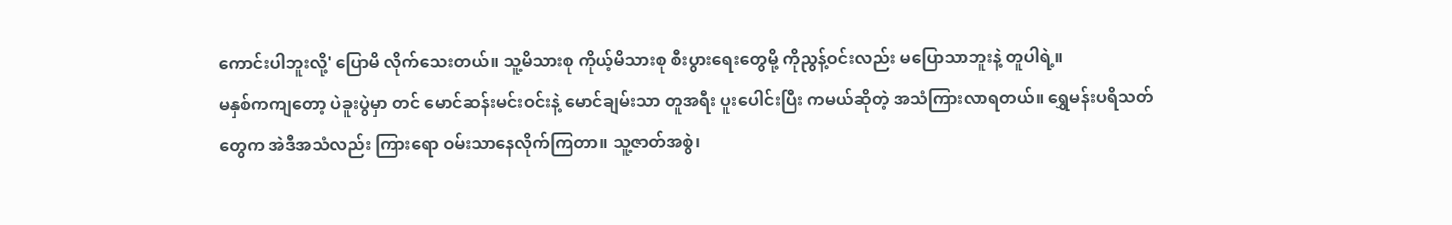ကောင်းပါဘူးလို့' ပြောမိ လိုက်သေးတယ်။ သူ့မိသားစု ကိုယ့်မိသားစု စီးပွားရေးတွေမို့ ကိုညွန့်ဝင်းလည်း မပြောသာဘူးနဲ့ တူပါရဲ့။
မနှစ်ကကျတော့ ပဲခူးပွဲမှာ တင် မောင်ဆန်းမင်းဝင်းနဲ့ မောင်ချမ်းသာ တူအရီး ပူးပေါင်းပြီး ကမယ်ဆိုတဲ့ အသံကြားလာရတယ်။ ရွှေမန်းပရိသတ်တွေက အဲဒီအသံလည်း ကြားရော ဝမ်းသာနေလိုက်ကြတာ။ သူ့ဇာတ်အစွဲ၊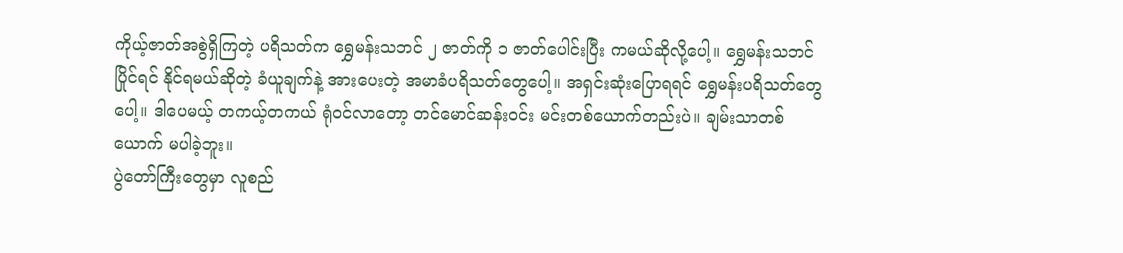ကိုယ့်ဇာတ်အစွဲရှိကြတဲ့ ပရိသတ်က ရွှေမန်းသဘင် ၂ ဇာတ်ကို ၁ ဇာတ်ပေါင်းပြီး ကမယ်ဆိုလို့ပေါ့။ ရွှေမန်းသဘင်ပြိုင်ရင် နိုင်ရမယ်ဆိုတဲ့ ခံယူချက်နဲ့ အားပေးတဲ့ အမာခံပရိသတ်တွေပေါ့။ အရှင်းဆုံးပြောရရင် ရွှေမန်းပရိသတ်တွေပေါ့။ ဒါပေမယ့် တကယ့်တကယ် ရုံဝင်လာတော့ တင်မောင်ဆန်းဝင်း မင်းတစ်ယောက်တည်းပဲ။ ချမ်းသာတစ်ယောက် မပါခဲ့ဘူး။
ပွဲတော်ကြီးတွေမှာ လူစည်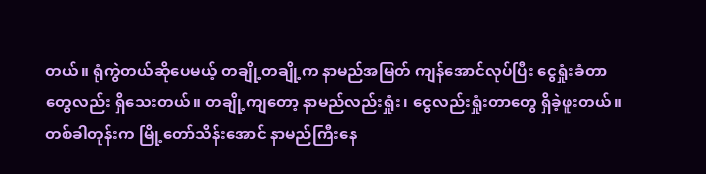တယ်။ ရုံကွဲတယ်ဆိုပေမယ့် တချို့တချို့က နာမည်အမြတ် ကျန်အောင်လုပ်ပြီး ငွေရှုံးခံတာတွေလည်း ရှိသေးတယ်။ တချို့ကျတော့ နာမည်လည်းရှုံး၊ ငွေလည်းရှုံးတာတွေ ရှိခဲ့ဖူးတယ်။
တစ်ခါတုန်းက မြို့တော်သိန်းအောင် နာမည်ကြီးနေ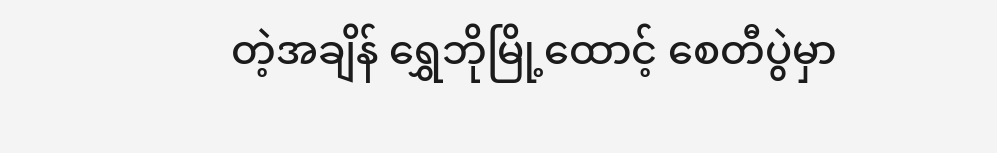တဲ့အချိန် ရွှေဘိုမြို့ထောင့် စေတီပွဲမှာ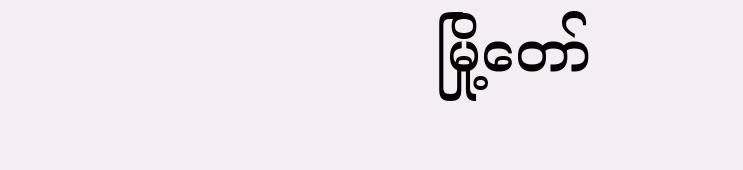မြို့တော်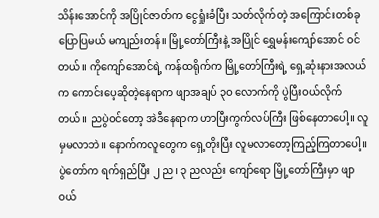သိန်းအောင်ကို အပြိုင်ဇာတ်က ငွေရှုံးခံပြီး သတ်လိုက်တဲ့ အကြောင်းတစ်ခု ပြောပြမယ် မကျည်းတန်။ မြို့တော်ကြီးနဲ့ အပြိုင် ရွှေမန်းကျော်အောင် ဝင်တယ်။ ကိုကျော်အောင်ရဲ့ ကန်ထရိုက်က မြို့တော်ကြီးရဲ့ ရှေ့ဆုံးနားအလယ်က ကောင်းပေ့ဆိုတဲ့နေရာက ဖျာအချပ် ၃ဝ လောက်ကို ပွဲပြီးဝယ်လိုက်တယ်။ ညပွဲဝင်တော့ အဲဒီနေရာက ဟာပြီးကွက်လပ်ကြီး ဖြစ်နေတာပေါ့။ လူမှမလာဘဲ။ နောက်ကလူတွေက ရှေ့တိုးပြီး လူမလာတော့ကြည့်ကြတာပေါ့။ ပွဲတော်က ရက်ရှည်ပြီး ၂ ည၊ ၃ ညလည်း ကျော်ရော မြို့တော်ကြီးမှာ ဖျာဝယ်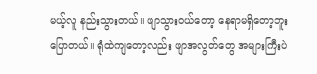မယ့်လူ နည်းသွားတယ်။ ဖျာသွားဝယ်တော့ နေရာမရှိတော့ဘူး ပြောတယ်။ ရုံထဲကျတော့လည်း ဖျာအလွတ်တွေ အများကြီးပဲ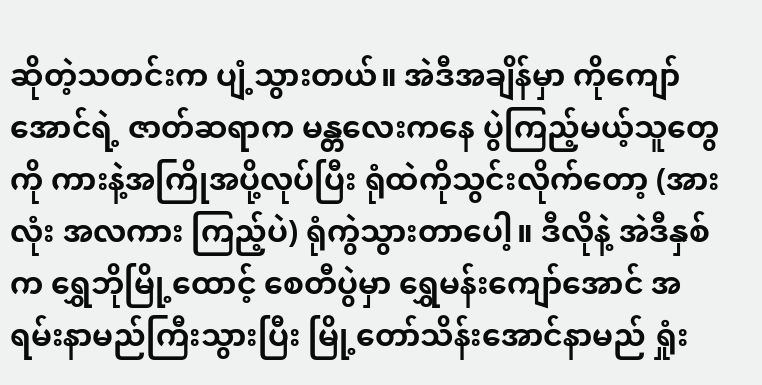ဆိုတဲ့သတင်းက ပျံ့သွားတယ်။ အဲဒီအချိန်မှာ ကိုကျော်အောင်ရဲ့ ဇာတ်ဆရာက မန္တလေးကနေ ပွဲကြည့်မယ့်သူတွေကို ကားနဲ့အကြိုအပို့လုပ်ပြီး ရုံထဲကိုသွင်းလိုက်တော့ (အားလုံး အလကား ကြည့်ပဲ) ရုံကွဲသွားတာပေါ့။ ဒီလိုနဲ့ အဲဒီနှစ်က ရွှေဘိုမြို့ထောင့် စေတီပွဲမှာ ရွှေမန်းကျော်အောင် အရမ်းနာမည်ကြီးသွားပြီး မြို့တော်သိန်းအောင်နာမည် ရှုံး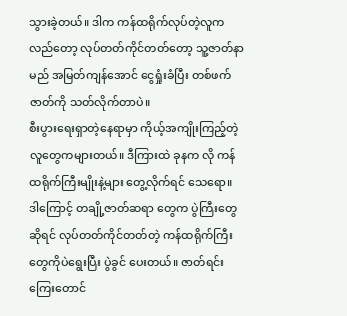သွားခဲ့တယ်။ ဒါက ကန်ထရိုက်လုပ်တဲ့လူကလည်တော့ လုပ်တတ်ကိုင်တတ်တော့ သူ့ဇာတ်နာမည် အမြတ်ကျန်အောင် ငွေရှုံးခံပြီး တစ်ဖက်ဇာတ်ကို သတ်လိုက်တာပဲ။
စီးပွားရေးရှာတဲ့နေရာမှာ ကိုယ့်အကျိုးကြည့်တဲ့လူတွေကများတယ်။ ဒီကြားထဲ ခုနက လို ကန်ထရိုက်ကြီးမျိုးနဲ့များ တွေ့လိုက်ရင် သေရော။ ဒါကြောင့် တချို့ဇာတ်ဆရာ တွေက ပွဲကြီးတွေဆိုရင် လုပ်တတ်ကိုင်တတ်တဲ့ ကန်ထရိုက်ကြီးတွေကိုပဲရွေးပြီး ပွဲခွင် ပေးတယ်။ ဇာတ်ရင်း ကြေးတောင်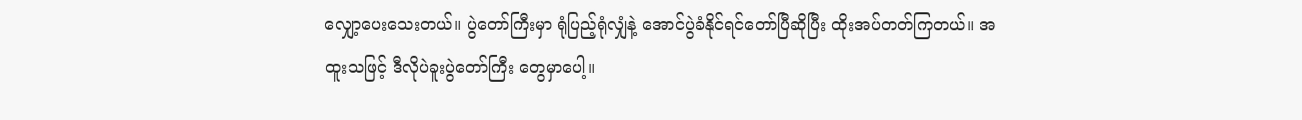လျှော့ပေးသေးတယ်။ ပွဲတော်ကြီးမှာ ရုံပြည့်ရုံလျှံနဲ့ အောင်ပွဲခံနိုင်ရင်တော်ပြီဆိုပြီး ထိုးအပ်တတ်ကြတယ်။ အထူးသဖြင့် ဒီလိုပဲခူးပွဲတော်ကြီး တွေမှာပေါ့။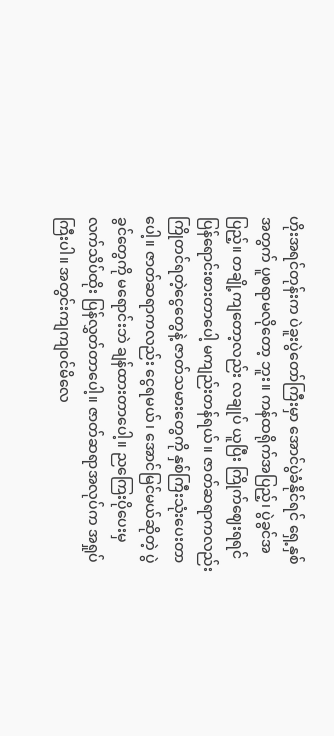ဟိုးအရင်တုန်းက ပဲခူးပွဲတော်ကြီးမှာ အောင်ပွဲခံနိုင်ရင် ရှေ့နှစ်အတွက် ပူစရာမလိုတော့ ဘူး။ ကန်ထရိုက်အပြည့်၊ ပွဲခွင်အပြည့်။ တချို့ကျတော့လည်း လချုပ် ယူပြီး ကြိုက်ဈေးရရင် ပြန်ရောင်းစားတာပေါ့ မကျည်းတန်ရယ်။ ဇာတ်ဆရာကလည်း ကြိုတင်ရတဲ့ငွေတွေနဲ့ ဇာတ်သမားတွေကို နှစ်ကြီးသုံးပေးတာပေါ့။ ဇာတ်ဆရာကလည်း ငွေရမယ်၊ အောင်မြင်မယ်ဆိုတဲ့ ပွဲခွင်တွေကို မရောင်းဘဲ ချန်ထားတာပေါ့။ ညကြေးပိုပေးမှ လက်သိပ်ထိုး ပြန်လွှတ်တာပေါ့။ ဇာတ်ဆရာအလုပ်က အရှုပ်ကြီးပါ။ အတွင်းကျကျဝင်မိလေ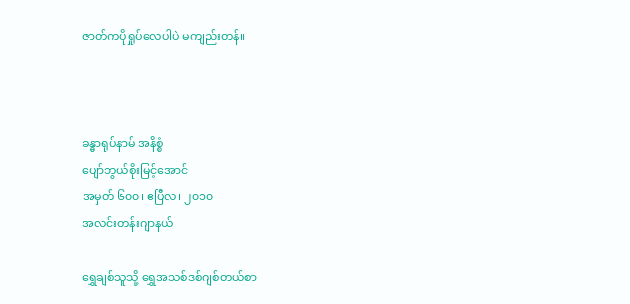ဇာတ်ကပိုရှုပ်လေပါပဲ မကျည်းတန်။



ခန္ဓာရုပ်နာမ် အနိစ္စံ
ပျော်ဘွယ်စိုးမြင့်အောင်
အမှတ် ၆၀၀၊ ဧပြီလ၊ ၂၀၁၀
အလင်းတန်းဂျာနယ်

ရွှေချစ်သူသို့ ရွှေအသစ်ဒစ်ဂျစ်တယ်စာ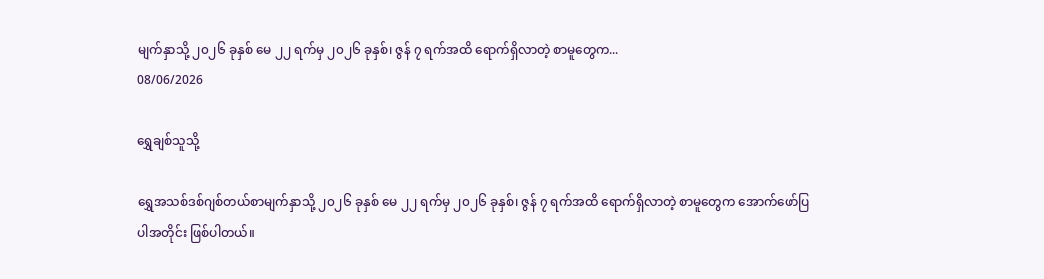မျက်နှာသို့ ၂၀၂၆ ခုနှစ် မေ ၂၂ ရက်မှ ၂၀၂၆ ခုနှစ်၊ ဇွန် ၇ ရက်အထိ ရောက်ရှိလာတဲ့ စာမူတွေက...
08/06/2026

ရွှေချစ်သူသို့

ရွှေအသစ်ဒစ်ဂျစ်တယ်စာမျက်နှာသို့ ၂၀၂၆ ခုနှစ် မေ ၂၂ ရက်မှ ၂၀၂၆ ခုနှစ်၊ ဇွန် ၇ ရက်အထိ ရောက်ရှိလာတဲ့ စာမူတွေက အောက်ဖော်ပြပါအတိုင်း ဖြစ်ပါတယ်။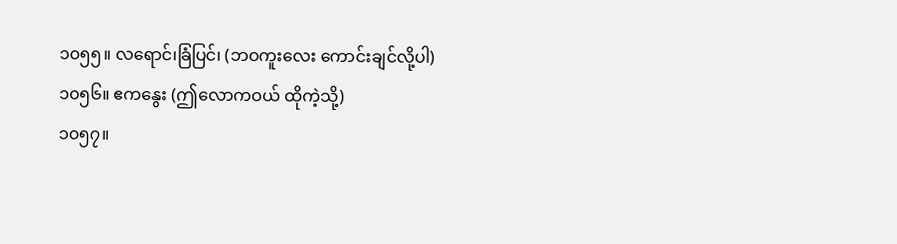၁၀၅၅။ လရောင်၊ခြံပြင်၊ (ဘဝကူးလေး ကောင်းချင်လို့ပါ)
၁၀၅၆။ ဧကနွေး (ဤလောကဝယ် ထိုကဲ့သို့)
၁၀၅၇။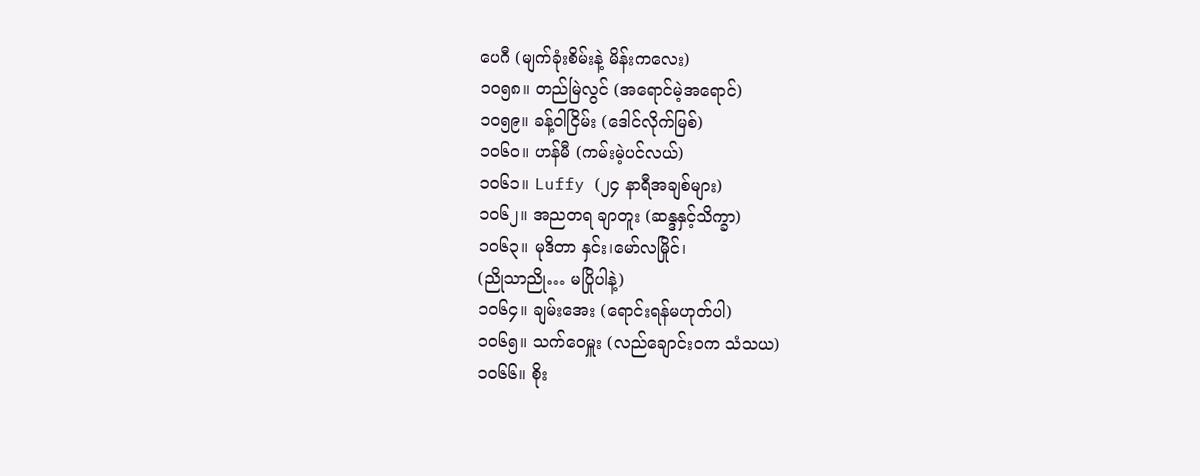ပေဂီ (မျက်ခုံးစိမ်းနဲ့ မိန်းကလေး)
၁၀၅၈။ တည်မြဲလွင် (အရောင်မဲ့အရောင်)
၁၀၅၉။ ခန့်ဝါငြိမ်း (ဒေါင်လိုက်မြစ်)
၁၀၆၀။ ဟန်မီ (ကမ်းမဲ့ပင်လယ်)
၁၀၆၁။ Luffy (၂၄ နာရီအချစ်များ)
၁၀၆၂။ အညတရ ချာတူး (ဆန္ဒနှင့်သိက္ခာ)
၁၀၆၃။ မုဒိတာ နှင်း၊မော်လမြိုင်၊
(ညိုသာညို… မပြိုပါနဲ့)
၁၀၆၄။ ချမ်းအေး (ရောင်းရန်မဟုတ်ပါ)
၁၀၆၅။ သက်ဝေမှူး (လည်ချောင်း၀က သံသယ)
၁၀၆၆။ စိုး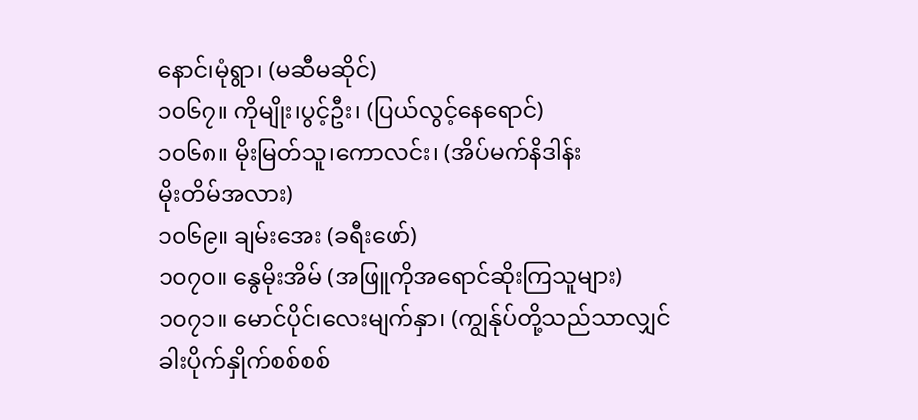နောင်၊မုံရွာ၊ (မဆီမဆိုင်)
၁၀၆၇။ ကိုမျိုး၊ပွင့်ဦး၊ (ပြယ်လွင့်နေရောင်)
၁၀၆၈။ မိုးမြတ်သူ၊ကောလင်း၊ (အိပ်မက်နိဒါန်း
မိုးတိမ်အလား)
၁၀၆၉။ ချမ်းအေး (ခရီးဖော်)
၁၀၇၀။ နွေမိုးအိမ် (အဖြူကိုအရောင်ဆိုးကြသူများ)
၁၀၇၁။ မောင်ပိုင်၊လေးမျက်နှာ၊ (ကျွန်ုပ်တို့သည်သာလျှင်
ခါးပိုက်နှိုက်စစ်စစ်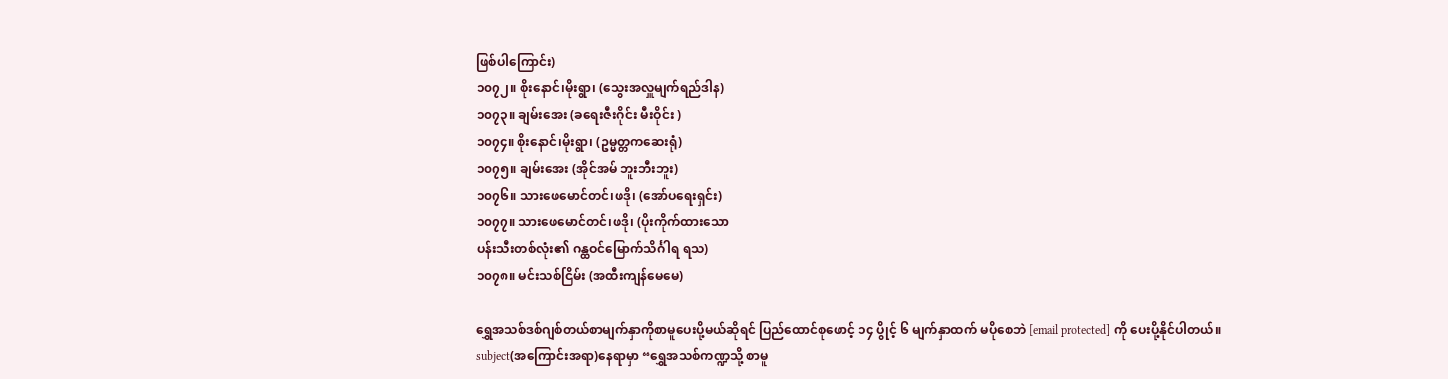ဖြစ်ပါကြောင်း)
၁၀၇၂။ စိုးနောင်၊မိုးရွာ၊ (သွေးအလှူမျက်ရည်ဒါန)
၁၀၇၃။ ချမ်းအေး (ခရေးဇီးဂိုင်း မီးဝိုင်း )
၁၀၇၄။ စိုးနောင်၊မိုးရွာ၊ (ဥမ္မတ္တကဆေးရုံ)
၁၀၇၅။ ချမ်းအေး (အိုင်အမ် ဘူးဘီးဘူး)
၁၀၇၆။ သားဖေမောင်တင်၊ဖဒို၊ (အော်ပရေးရှင်း)
၁၀၇၇။ သားဖေမောင်တင်၊ဖဒို၊ (ပိုးကိုက်ထားသော
ပန်းသီးတစ်လုံး၏ ဂန္ထဝင်မြောက်သိင်္ဂါရ ရသ)
၁၀၇၈။ မင်းသစ်ငြိမ်း (အထီးကျန်မေမေ)

ရွှေအသစ်ဒစ်ဂျစ်တယ်စာမျက်နှာကိုစာမူပေးပို့မယ်ဆိုရင် ပြည်ထောင်စုဖောင့် ၁၄ ပွိုင့် ၆ မျက်နှာထက် မပိုစေဘဲ [email protected] ကို ပေးပို့နိုင်ပါတယ်။ subject(အကြောင်းအရာ)နေရာမှာ “ရွှေအသစ်ကဏ္ဍသို့ စာမူ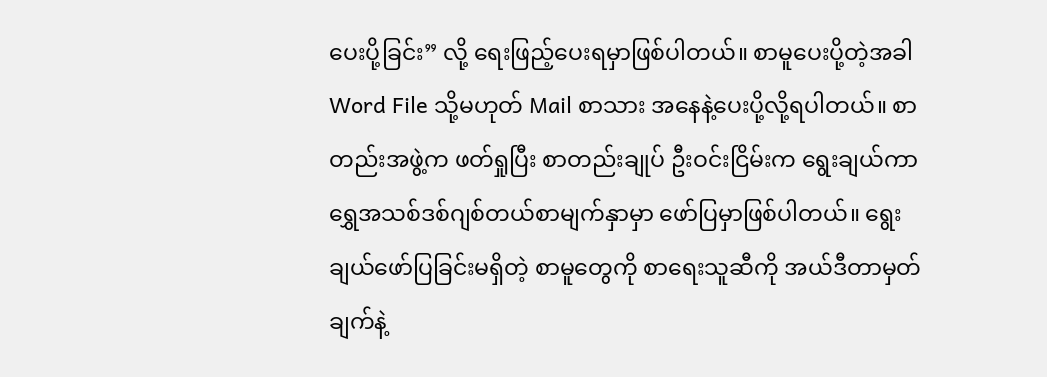ပေးပို့ခြင်း” လို့ ရေးဖြည့်ပေးရမှာဖြစ်ပါတယ်။ စာမူပေးပို့တဲ့အခါ Word File သို့မဟုတ် Mail စာသား အနေနဲ့ပေးပို့လို့ရပါတယ်။ စာတည်းအဖွဲ့က ဖတ်ရှုပြီး စာတည်းချုပ် ဦးဝင်းငြိမ်းက ရွေးချယ်ကာ ရွှေအသစ်ဒစ်ဂျစ်တယ်စာမျက်နှာမှာ ဖော်ပြမှာဖြစ်ပါတယ်။ ရွေးချယ်ဖော်ပြခြင်းမရှိတဲ့ စာမူတွေကို စာရေးသူဆီကို အယ်ဒီတာမှတ်ချက်နဲ့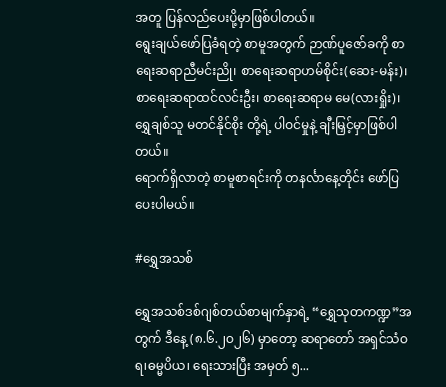အတူ ပြန်လည်ပေးပို့မှာဖြစ်ပါတယ်။
ရွေးချယ်ဖော်ပြခံရတဲ့ စာမူအတွက် ဉာဏ်ပူဇော်ခကို စာရေးဆရာညီမင်းညို၊ စာရေးဆရာဟမ်စိုင်း(ဆေး-မန်း)၊ စာရေးဆရာထင်လင်းဦး၊ စာရေးဆရာမ မေ(လားရှိုး)၊ ရွှေချစ်သူ မတင်နိုင်စိုး တို့ရဲ့ ပါဝင်မှုနဲ့ ချီးမြှင့်မှာဖြစ်ပါတယ်။
ရောက်ရှိလာတဲ့ စာမူစာရင်းကို တနင်္လာနေ့တိုင်း ဖော်ပြပေးပါမယ်။

#ရွှေအသစ်

ရွှေအသစ်ဒစ်ဂျစ်တယ်စာမျက်နှာရဲ့ “ရွှေသုတကဏ္ဍ”အတွက် ဒီနေ့ (၈.၆.၂ဝ၂၆) မှာတော့ ဆရာတော် အရှင်သံဝရ၊ဓမ္မပိယ၊ ရေးသားပြီး အမှတ် ၅...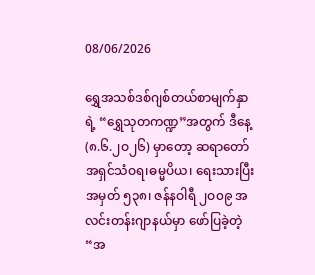08/06/2026

ရွှေအသစ်ဒစ်ဂျစ်တယ်စာမျက်နှာရဲ့ “ရွှေသုတကဏ္ဍ”အတွက် ဒီနေ့ (၈.၆.၂ဝ၂၆) မှာတော့ ဆရာတော် အရှင်သံဝရ၊ဓမ္မပိယ၊ ရေးသားပြီး အမှတ် ၅၃၈၊ ဇန်နဝါရီ ၂ဝ၀၉ အလင်းတန်းဂျာနယ်မှာ ဖော်ပြခဲ့တဲ့ “အ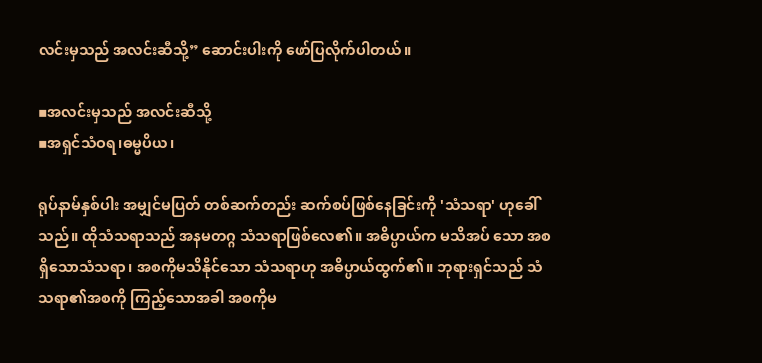လင်းမှသည် အလင်းဆီသို့” ဆောင်းပါးကို ဖော်ပြလိုက်ပါတယ်။

▪အလင်းမှသည် အလင်းဆီသို့
▪အရှင်သံဝရ၊ဓမ္မပိယ၊

ရုပ်နာမ်နှစ်ပါး အမျှင်မပြတ် တစ်ဆက်တည်း ဆက်စပ်ဖြစ်နေခြင်းကို 'သံသရာ' ဟုခေါ်သည်။ ထိုသံသရာသည် အနမတဂ္ဂ သံသရာဖြစ်လေ၏။ အဓိပ္ပာယ်က မသိအပ် သော အစရှိသောသံသရာ၊ အစကိုမသိနိုင်သော သံသရာဟု အဓိပ္ပာယ်ထွက်၏။ ဘုရားရှင်သည် သံသရာ၏အစကို ကြည့်သောအခါ အစကိုမ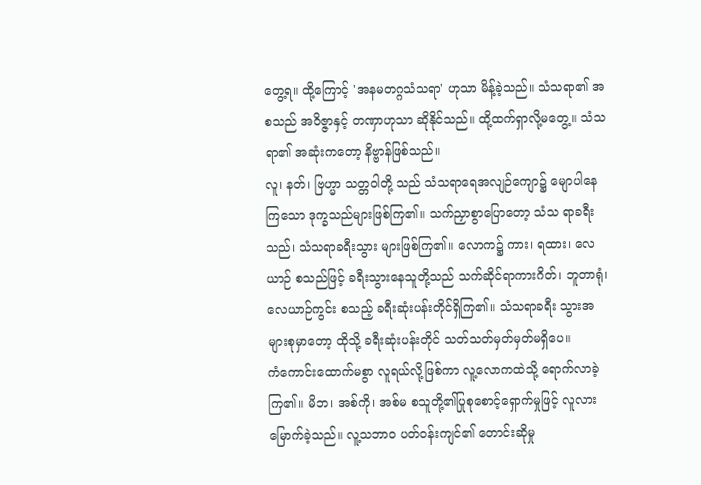တွေ့ရ။ ထို့ကြောင့် 'အနမတဂ္ဂသံသရာ' ဟုသာ မိန့်ခဲ့သည်။ သံသရာ၏ အစသည် အဝိဇ္ဇာနှင့် တဏှာဟုသာ ဆိုနိုင်သည်။ ထို့ထက်ရှာလို့မတွေ့။ သံသရာ၏ အဆုံးကတော့ နိဗ္ဗာန်ဖြစ်သည်။
လူ၊ နတ်၊ ဗြဟ္မာ သတ္တဝါတို့ သည် သံသရာရေအလျဉ်ကျော၌ မျောပါနေကြသော ဒုက္ခသည်များဖြစ်ကြ၏။ သက်ညှာစွာပြောတော့ သံသ ရာခရီးသည်၊ သံသရာခရီးသွား များဖြစ်ကြ၏။ လောက၌ ကား၊ ရထား၊ လေယာဉ် စသည်ဖြင့် ခရီးသွားနေသူတို့သည် သက်ဆိုင်ရာကားဂိတ်၊ ဘူတာရုံ၊ လေယာဉ်ကွင်း စသည့် ခရီးဆုံးပန်းတိုင်ရှိကြ၏။ သံသရာခရီး သွားအများစုမှာတော့ ထိုသို့ ခရီးဆုံးပန်းတိုင် သတ်သတ်မှတ်မှတ်မရှိပေ။
ကံကောင်းထောက်မစွာ လူရယ်လို့ဖြစ်ကာ လူ့လောကထဲသို့ ရောက်လာခဲ့ကြ၏။ မိဘ၊ အစ်ကို၊ အစ်မ စသူတို့၏ပြုစုစောင့်ရှောက်မှုဖြင့် လူလားမြောက်ခဲ့သည်။ လူ့သဘာဝ ပတ်ဝန်းကျင်၏ တောင်းဆိုမှု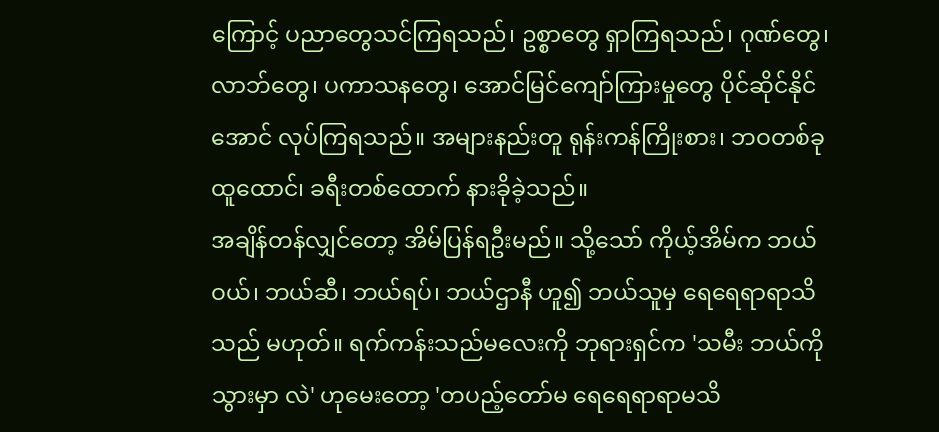ကြောင့် ပညာတွေသင်ကြရသည်၊ ဥစ္စာတွေ ရှာကြရသည်၊ ဂုဏ်တွေ၊ လာဘ်တွေ၊ ပကာသနတွေ၊ အောင်မြင်ကျော်ကြားမှုတွေ ပိုင်ဆိုင်နိုင်အောင် လုပ်ကြရသည်။ အများနည်းတူ ရုန်းကန်ကြိုးစား၊ ဘဝတစ်ခုထူထောင်၊ ခရီးတစ်ထောက် နားခိုခဲ့သည်။
အချိန်တန်လျှင်တော့ အိမ်ပြန်ရဦးမည်။ သို့သော် ကိုယ့်အိမ်က ဘယ်ဝယ်၊ ဘယ်ဆီ၊ ဘယ်ရပ်၊ ဘယ်ဌာနီ ဟူ၍ ဘယ်သူမှ ရေရေရာရာသိသည် မဟုတ်။ ရက်ကန်းသည်မလေးကို ဘုရားရှင်က 'သမီး ဘယ်ကိုသွားမှာ လဲ' ဟုမေးတော့ 'တပည့်တော်မ ရေရေရာရာမသိ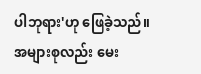ပါဘုရား'ဟု ဖြေခဲ့သည်။ အများစုလည်း မေး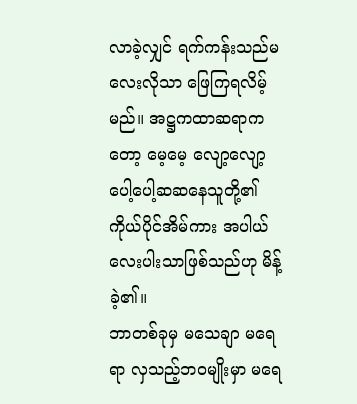လာခဲ့လျှင် ရက်ကန်းသည်မလေးလိုသာ ဖြေကြရလိမ့်မည်။ အဋ္ဌကထာဆရာကတော့ မေ့မေ့ လျော့လျော့ ပေါ့ပေါ့ဆဆနေသူတို့၏ ကိုယ်ပိုင်အိမ်ကား အပါယ်လေးပါးသာဖြစ်သည်ဟု မိန့်ခဲ့၏။
ဘာတစ်ခုမှ မသေချာ မရေရာ လှသည့်ဘဝမျိုးမှာ မရေ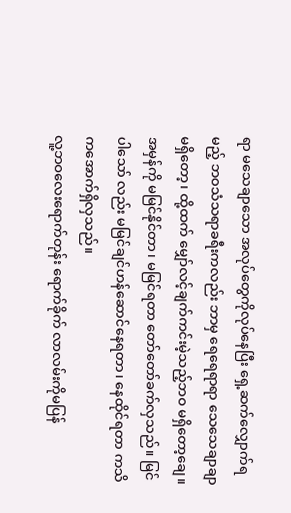ရာ မသေချာသော အလုပ်တွေကိုလုပ်နေပြီး ရှေ့ဆက်လျှောက်ရမည့် ဘဝသံသရာခရီးကလည်း ဘာမှ ရေရေရာရာ သေသေချာချာမရှိတော့၊ ထို့ထက် မျှော်လင့်ချက်ကင်းမဲ့သည့်ဘဝ မရှိတော့ချေ။ အမှန်ကို မမြင်နိုင်တာ၊ မမြင်ရတာ တော်တော်ခက်လှသည်။ မြင်ပါသော် လည်း မမြင်ချင်ဟန်ဆောင်နေရတာ၊ နေထိုင်ရတာ ကသိကအောက်ရှိလှသည်။
လူ့ဘဝလေးရောက်တုန်း ရောက်ခိုက် လာလမ်းကိုမပြန်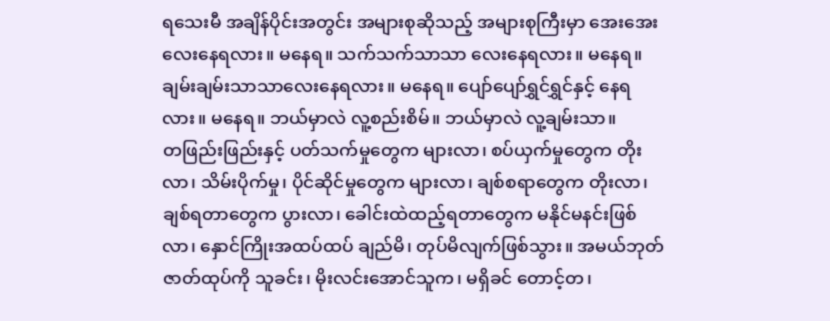ရသေးမီ အချိန်ပိုင်းအတွင်း အများစုဆိုသည့် အများစုကြီးမှာ အေးအေးလေးနေရလား။ မနေရ။ သက်သက်သာသာ လေးနေရလား။ မနေရ။ ချမ်းချမ်းသာသာလေးနေရလား။ မနေရ။ ပျော်ပျော်ရွှင်ရွှင်နှင့် နေရလား။ မနေရ။ ဘယ်မှာလဲ လူ့စည်းစိမ်။ ဘယ်မှာလဲ လူ့ချမ်းသာ။
တဖြည်းဖြည်းနှင့် ပတ်သက်မှုတွေက များလာ၊ စပ်ယှက်မှုတွေက တိုးလာ၊ သိမ်းပိုက်မှု၊ ပိုင်ဆိုင်မှုတွေက များလာ၊ ချစ်စရာတွေက တိုးလာ၊ ချစ်ရတာတွေက ပွားလာ၊ ခေါင်းထဲထည့်ရတာတွေက မနိုင်မနင်းဖြစ်လာ၊ နှောင်ကြိုးအထပ်ထပ် ချည်မိ၊ တုပ်မိလျက်ဖြစ်သွား။ အမယ်ဘုတ် ဇာတ်ထုပ်ကို သူခင်း၊ မိုးလင်းအောင်သူက၊ မရှိခင် တောင့်တ၊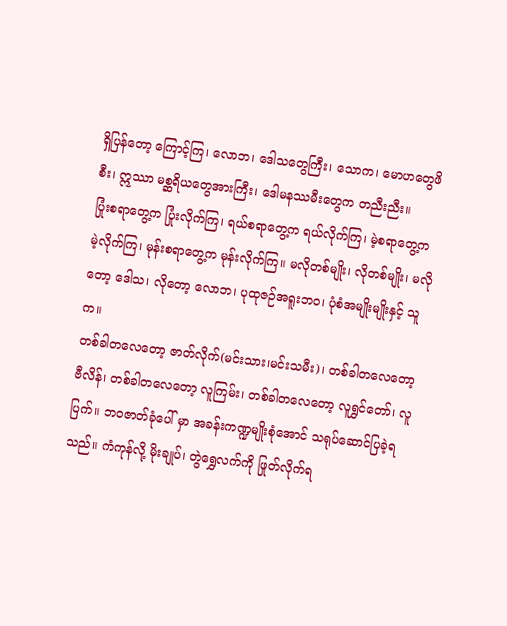ရှိပြန်တော့ ကြောင့်ကြ၊ လောဘ၊ ဒေါသတွေကြီး၊ သောက၊ မောဟတွေဖိစီး၊ ဣဿာ မစ္ဆရိယတွေအားကြီး၊ ဒေါမနဿမီးတွေက တညီးညီး။
ပြုံးစရာတွေ့က ပြုံးလိုက်ကြ၊ ရယ်စရာတွေ့က ရယ်လိုက်ကြ၊ မဲ့စရာတွေ့က မဲ့လိုက်ကြ၊ မုန်းစရာတွေ့က မုန်းလိုက်ကြ။ မလိုတစ်မျိုး၊ လိုတစ်မျိုး၊ မလိုတော့ ဒေါသ၊ လိုတော့ လောဘ၊ ပုထုဇဉ်အရူးဘဝ၊ ပုံစံအမျိုးမျိုးနှင့် သူက။
တစ်ခါတလေတော့ ဇာတ်လိုက်(မင်းသား၊မင်းသမီး)၊ တစ်ခါတလေတော့ ဗီလိန်၊ တစ်ခါတလေတော့ လူကြမ်း၊ တစ်ခါတလေတော့ လူရွှင်တော်၊ လူပြက်။ ဘဝဇာတ်ခုံပေါ် မှာ အခန်းကဏ္ဍမျိုးစုံအောင် သရုပ်ဆောင်ပြခဲ့ရသည်။ ကံကုန်လို့ မိုးချုပ်၊ တွဲရွှေလက်ကို ဖြုတ်လိုက်ရ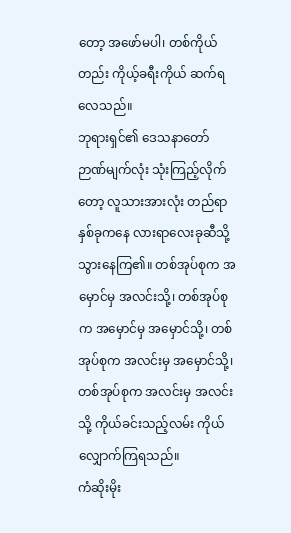တော့ အဖော်မပါ၊ တစ်ကိုယ်တည်း ကိုယ့်ခရီးကိုယ် ဆက်ရလေသည်။
ဘုရားရှင်၏ ဒေသနာတော် ဉာဏ်မျက်လုံး သုံးကြည့်လိုက်တော့ လူသားအားလုံး တည်ရာနှစ်ခုကနေ လားရာလေးခုဆီသို့ သွားနေကြ၏။ တစ်အုပ်စုက အမှောင်မှ အလင်းသို့၊ တစ်အုပ်စုက အမှောင်မှ အမှောင်သို့၊ တစ်အုပ်စုက အလင်းမှ အမှောင်သို့၊ တစ်အုပ်စုက အလင်းမှ အလင်းသို့ ကိုယ်ခင်းသည့်လမ်း ကိုယ်လျှောက်ကြရသည်။
ကံဆိုးမိုး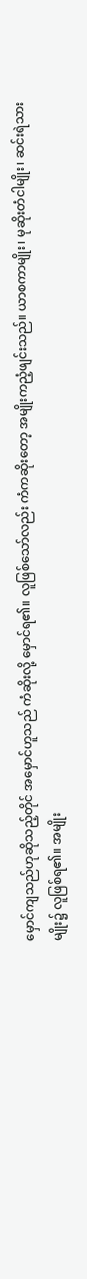မှောင်ကျသည်ဟုဆိုသည့်တိုင် အမှောင်ဟူသည် ကံဆိုးလို့ မှောင်ရ၏။ လူဖြစ်သော်လည်း ကံကဆိုးတော့ အမျိုးကညံ့ဖျင်းသည်။ ယာစကာမျိုး၊ မုဆိုးတံငါမျိုး၊ ဆင်းရဲသားမျိုး၌ လူဖြစ်ရ၏။ အမျိုး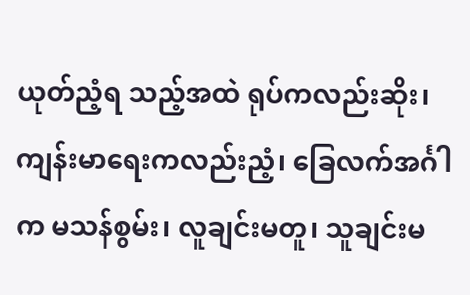ယုတ်ညံ့ရ သည့်အထဲ ရုပ်ကလည်းဆိုး၊ ကျန်းမာရေးကလည်းညံ့၊ ခြေလက်အင်္ဂါက မသန်စွမ်း၊ လူချင်းမတူ၊ သူချင်းမ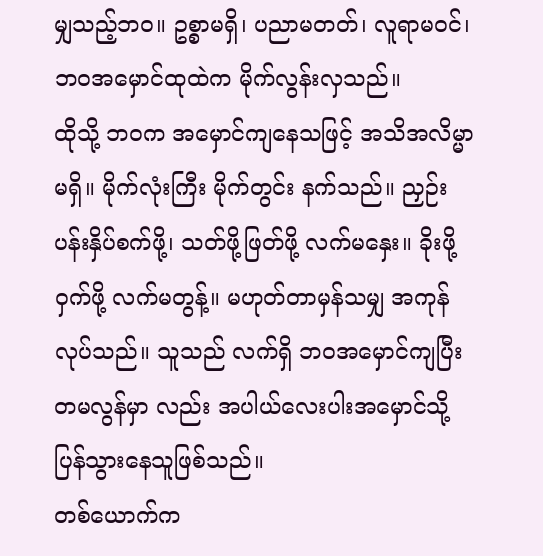မျှသည့်ဘဝ။ ဥစ္စာမရှိ၊ ပညာမတတ်၊ လူရာမဝင်၊ ဘဝအမှောင်ထုထဲက မိုက်လွန်းလှသည်။
ထိုသို့ ဘဝက အမှောင်ကျနေသဖြင့် အသိအလိမ္မာမရှိ။ မိုက်လုံးကြီး မိုက်တွင်း နက်သည်။ ညှဉ်းပန်းနှိပ်စက်ဖို့၊ သတ်ဖို့ဖြတ်ဖို့ လက်မနှေး။ ခိုးဖို့ ဝှက်ဖို့ လက်မတွန့်။ မဟုတ်တာမှန်သမျှ အကုန်လုပ်သည်။ သူသည် လက်ရှိ ဘဝအမှောင်ကျပြီး တမလွန်မှာ လည်း အပါယ်လေးပါးအမှောင်သို့ ပြန်သွားနေသူဖြစ်သည်။
တစ်ယောက်က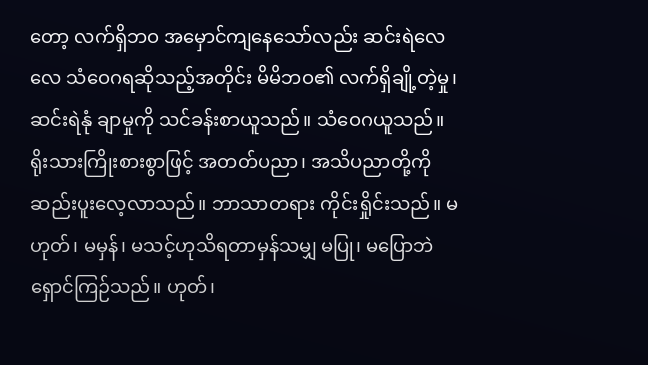တော့ လက်ရှိဘဝ အမှောင်ကျနေသော်လည်း ဆင်းရဲလေလေ သံဝေဂရဆိုသည့်အတိုင်း မိမိဘဝ၏ လက်ရှိချို့တဲ့မှု၊ ဆင်းရဲနုံ ချာမှုကို သင်ခန်းစာယူသည်။ သံဝေဂယူသည်။ ရိုးသားကြိုးစားစွာဖြင့် အတတ်ပညာ၊ အသိပညာတို့ကို ဆည်းပူးလေ့လာသည်။ ဘာသာတရား ကိုင်းရှိုင်းသည်။ မဟုတ်၊ မမှန်၊ မသင့်ဟုသိရတာမှန်သမျှ မပြု၊ မပြောဘဲ ရှောင်ကြဉ်သည်။ ဟုတ်၊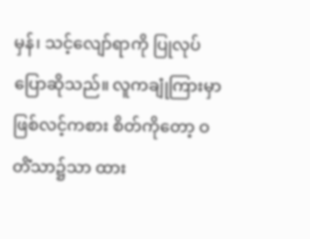မှန်၊ သင့်လျော်ရာကို ပြုလုပ်ပြောဆိုသည်။ လူကချုံကြားမှာဖြစ်လင့်ကစား စိတ်ကိုတော့ ဝတိံသာ၌သာ ထား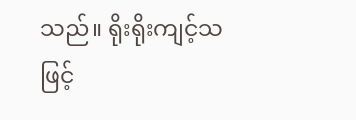သည်။ ရိုးရိုးကျင့်သဖြင့်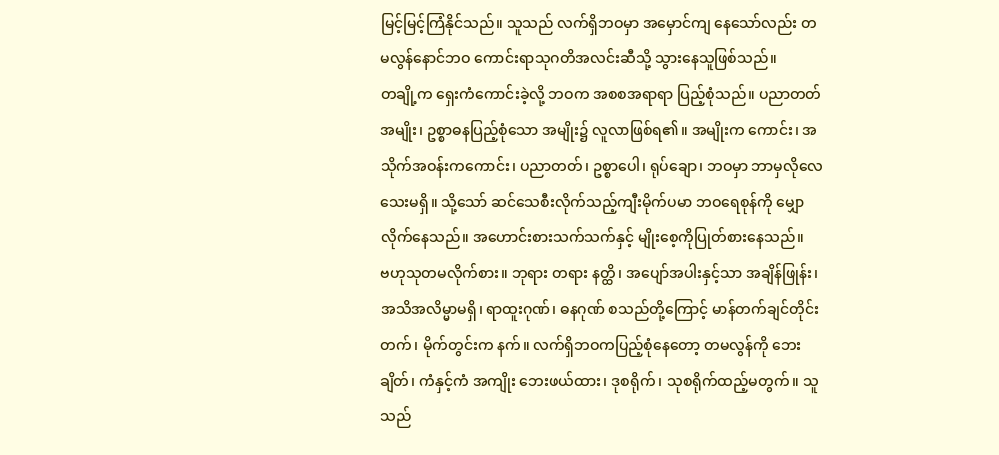မြင့်မြင့်ကြံနိုင်သည်။ သူသည် လက်ရှိဘဝမှာ အမှောင်ကျ နေသော်လည်း တမလွန်နောင်ဘဝ ကောင်းရာသုဂတိအလင်းဆီသို့ သွားနေသူဖြစ်သည်။
တချို့က ရှေးကံကောင်းခဲ့လို့ ဘဝက အစစအရာရာ ပြည့်စုံသည်။ ပညာတတ်အမျိုး၊ ဥစ္စာဓနပြည့်စုံသော အမျိုး၌ လူလာဖြစ်ရ၏။ အမျိုးက ကောင်း၊ အသိုက်အဝန်းကကောင်း၊ ပညာတတ်၊ ဥစ္စာပေါ၊ ရုပ်ချော၊ ဘဝမှာ ဘာမှလိုလေသေးမရှိ။ သို့သော် ဆင်သေစီးလိုက်သည့်ကျီးမိုက်ပမာ ဘဝရေစုန်ကို မျှောလိုက်နေသည်။ အဟောင်းစားသက်သက်နှင့် မျိုးစေ့ကိုပြုတ်စားနေသည်။
ဗဟုသုတမလိုက်စား။ ဘုရား တရား နတ္ထိ၊ အပျော်အပါးနှင့်သာ အချိန်ဖြုန်း၊ အသိအလိမ္မာမရှိ၊ ရာထူးဂုဏ်၊ ဓနဂုဏ် စသည်တို့ကြောင့် မာန်တက်ချင်တိုင်းတက်၊ မိုက်တွင်းက နက်။ လက်ရှိဘဝကပြည့်စုံနေတော့ တမလွန်ကို ဘေးချိတ်၊ ကံနှင့်ကံ အကျိုး ဘေးဖယ်ထား၊ ဒုစရိုက်၊ သုစရိုက်ထည့်မတွက်။ သူသည်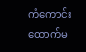ကံကောင်းထောက်မ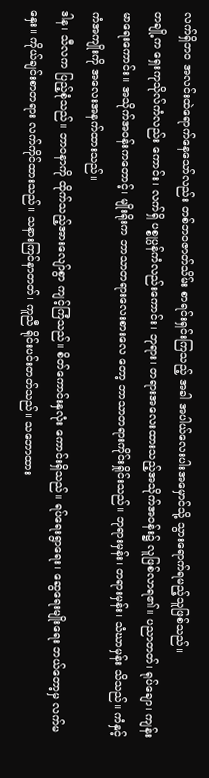လက်ရှိဘဝ အလင်းထဲရောက်နေသော်လည်း တစ်ဘဝဇာတ်သိမ်း စာရင်းရှင်းကြသည့် အခါ အပါယ်လေးပါးအမှောင်သို့ သွားရောက်ရမည့်သူဖြစ်သည်။
တချို့က ရှေးကုသိုလ်ကံလည်း ကောင်း၊ လက်ရှိ ပစ္စုပ္ပန်ကံလည်းကောင်း၊ ဘုရား၊ တရားအလေးထားသည့်အသိုက်အဝန်း၌ လူဖြစ်လာရ၏။ ပညာတတ်၊ ရုပ်ချော၊ ကျန်းမာရေးကောင်း။ အသိုက်အဝန်းကတောင့်၊ မျိုးရိုးက ဘာသာတရားလေးစားလေ တော့ ဘာသာတရားကိုင်းရှိုင်းသည်။ ဘုရားမှန်း၊ တရားမှန်း၊ သံဃာမှန်း သိသည်။ ကံနှင့် ကံအကျိုးကို အလေးအနက်ထားသည်။
ဒါန၊ သီလက ပြည့်စုံသည်။ ဘာဝနာကို ထိုက်သည့်အားလျော်စွာ ကျင့်ကြံသည်။ စိတ်ကောင်းနှလုံး ကောင်းရှိသည်။ ရပ်ရေးရွာရေး၊ ဆွေရေးမျိုးရေး ဘယ်တော့မှ လက်မနှေး။ ကိုယ်ချင်းစာတရား လက်ကိုင်ထားသည်။ သနားကြင်နာတတ်၊ ကူညီ ရိုင်းပင်းတတ်သည်။ သဘောထား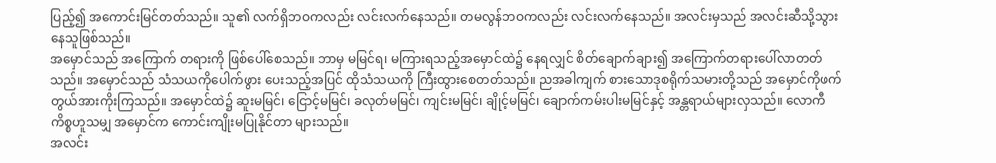ပြည့်၍ အကောင်းမြင်တတ်သည်။ သူ၏ လက်ရှိဘဝကလည်း လင်းလက်နေသည်။ တမလွန်ဘဝကလည်း လင်းလက်နေသည်။ အလင်းမှသည် အလင်းဆီသို့သွားနေသူဖြစ်သည်။
အမှောင်သည် အကြောက် တရားကို ဖြစ်ပေါ်စေသည်။ ဘာမှ မမြင်ရ၊ မကြားရသည့်အမှောင်ထဲ၌ နေရလျှင် စိတ်ချောက်ချား၍ အကြောက်တရားပေါ်လာတတ်သည်။ အမှောင်သည် သံသယကိုပေါက်ဖွား ပေးသည့်အပြင် ထိုသံသယကို ကြီးထွားစေတတ်သည်။ ညအခါကျက် စားသောဒုစရိုက်သမားတို့သည် အမှောင်ကိုဖက်တွယ်အားကိုးကြသည်။ အမှောင်ထဲ၌ ဆူးမမြင်၊ ငြောင့်မမြင်၊ ခလုတ်မမြင်၊ ကျင်းမမြင်၊ ချိုင့်မမြင်၊ ချောက်ကမ်းပါးမမြင်နှင့် အန္တရာယ်များလှသည်။ လောကီကိစ္စဟူသမျှ အမှောင်က ကောင်းကျိုးမပြုနိုင်တာ များသည်။
အလင်း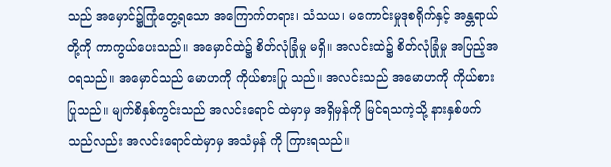သည် အမှောင်၌ကြုံတွေ့ရသော အကြောက်တရား၊ သံသယ၊ မကောင်းမှုဒုစရိုက်နှင့် အန္တရာယ်တို့ကို ကာကွယ်ပေးသည်။ အမှောင်ထဲ၌ စိတ်လုံခြုံမှု မရှိ။ အလင်းထဲ၌ စိတ်လုံခြုံမှု အပြည့်အဝရသည်။ အမှောင်သည် မောဟကို ကိုယ်စားပြု သည်။ အလင်းသည် အမောဟကို ကိုယ်စားပြုသည်။ မျက်စိနှစ်ကွင်းသည် အလင်းရောင် ထဲမှာမှ အရှိမှန်ကို မြင်ရသကဲ့သို့ နားနှစ်ဖက်သည်လည်း အလင်းရောင်ထဲမှာမှ အသံမှန် ကို ကြားရသည်။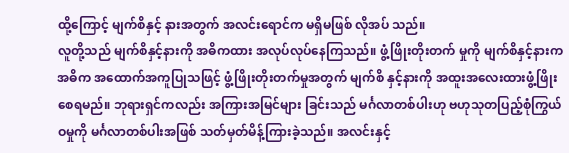ထို့ကြောင့် မျက်စိနှင့် နားအတွက် အလင်းရောင်က မရှိမဖြစ် လိုအပ် သည်။
လူတို့သည် မျက်စိနှင့်နားကို အဓိကထား အလုပ်လုပ်နေကြသည်။ ဖွံ့ဖြိုးတိုးတက် မှုကို မျက်စိနှင့်နားက အဓိက အထောက်အကူပြုသဖြင့် ဖွံ့ဖြိုးတိုးတက်မှုအတွက် မျက်စိ နှင့်နားကို အထူးအလေးထားဖွံ့ဖြိုးစေရမည်။ ဘုရားရှင်ကလည်း အကြားအမြင်များ ခြင်းသည် မင်္ဂလာတစ်ပါးဟု ဗဟုသုတပြည့်စုံကြွယ်ဝမှုကို မင်္ဂလာတစ်ပါးအဖြစ် သတ်မှတ်မိန့်ကြားခဲ့သည်။ အလင်းနှင့်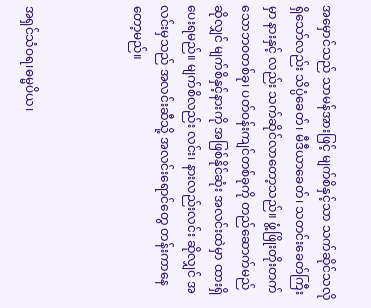အမှောင်သည် သာမန်အားဖြင့် မျက်စိနှင့်သာ သက်ဆိုင်သလိုရှိသော်လည်း သိပ္ပံခေတ်၊ မီဒီယာခေတ်၊ သတင်းခေတ်ကြီးမှာ နားနှင့် လည်း သက်ဆိုင်လာတော့သည်။ ဖွံ့ဖြိုးတိုးတက်သောဘဝတစ်ခု၊ ပတ်ဝန်းကျင်တစ်ခုကို တည်ဆောက်မည်ဆိုလျှင် မျက်စိနှင့်နားကို အဖြစ်နိုင်ဆုံး အလင်းထဲမှာ ထားရှိပေးရမည်။ မျက်စိလည်း လင်း၊ နားလည်းလင်း ဆိုလျှင် အလင်းမှသည် အလင်းဆီသို့ အလင်းရောင်တွေ တန်းကာနေတော့မည်။



အရှင်သံဝရ၊ဓမ္မပိယ၊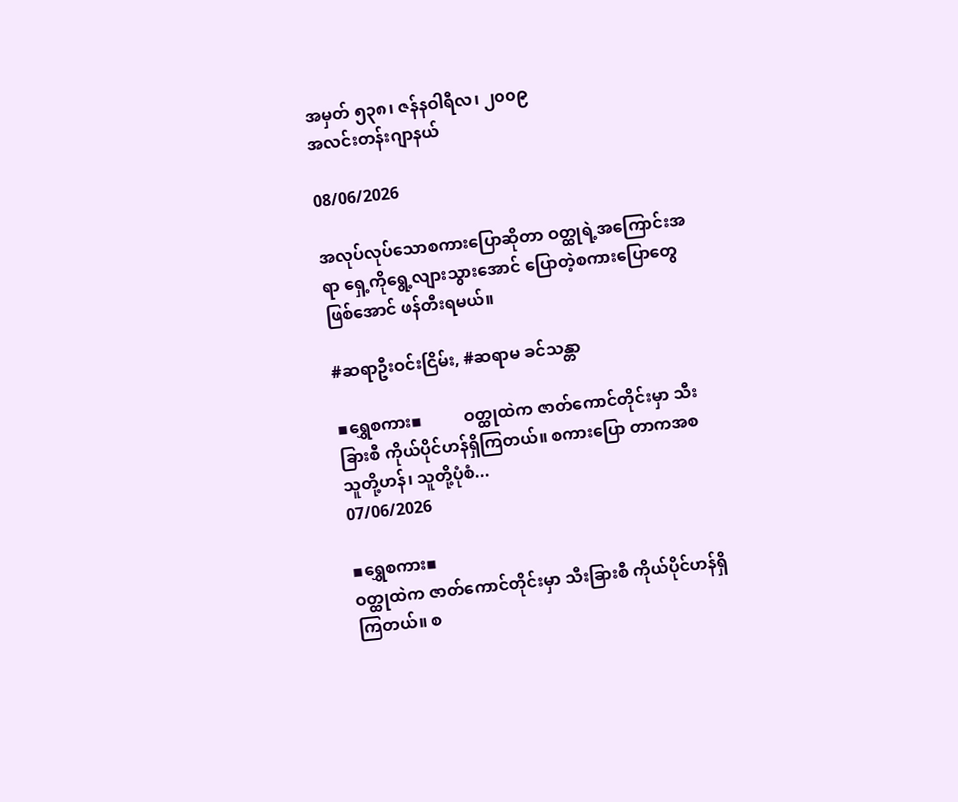အမှတ် ၅၃၈၊ ဇန်နဝါရီလ၊ ၂၀၀၉
အလင်းတန်းဂျာနယ်

08/06/2026

အလုပ်လုပ်သောစကားပြောဆိုတာ ဝတ္ထုရဲ့အကြောင်းအရာ ရှေ့ကိုရွေ့လျားသွားအောင် ပြောတဲ့စကားပြောတွေ ဖြစ်အောင် ဖန်တီးရမယ်။

#ဆရာဦးဝင်းငြိမ်း, #ဆရာမ ခင်သန္တာ

▪ရွှေစကား▪          ဝတ္ထုထဲက ဇာတ်ကောင်တိုင်းမှာ သီးခြားစီ ကိုယ်ပိုင်ဟန်ရှိကြတယ်။ စကားပြော တာကအစ သူတို့ဟန်၊ သူတို့ပုံစံ...
07/06/2026

▪ရွှေစကား▪
ဝတ္ထုထဲက ဇာတ်ကောင်တိုင်းမှာ သီးခြားစီ ကိုယ်ပိုင်ဟန်ရှိကြတယ်။ စ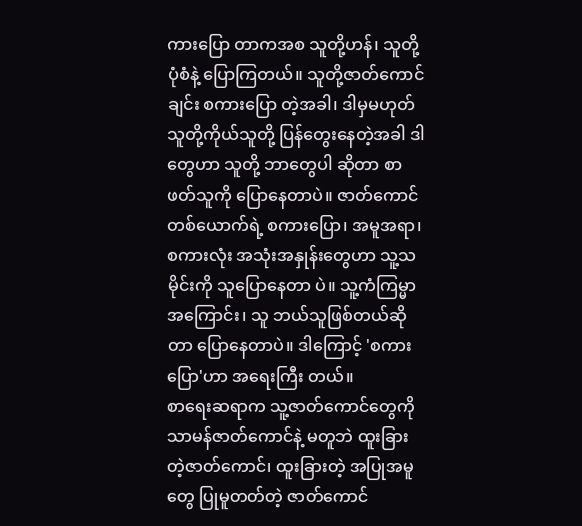ကားပြော တာကအစ သူတို့ဟန်၊ သူတို့ပုံစံနဲ့ ပြောကြတယ်။ သူတို့ဇာတ်ကောင်ချင်း စကားပြော တဲ့အခါ၊ ဒါမှမဟုတ် သူတို့ကိုယ်သူတို့ ပြန်တွေးနေတဲ့အခါ ဒါတွေဟာ သူတို့ ဘာတွေပါ ဆိုတာ စာဖတ်သူကို ပြောနေတာပဲ။ ဇာတ်ကောင်တစ်ယောက်ရဲ့ စကားပြော၊ အမူအရာ၊ စကားလုံး အသုံးအနှုန်းတွေဟာ သူ့သမိုင်းကို သူပြောနေတာ ပဲ။ သူ့ကံကြမ္မာအကြောင်း၊ သူ ဘယ်သူဖြစ်တယ်ဆိုတာ ပြောနေတာပဲ။ ဒါကြောင့် 'စကားပြော'ဟာ အရေးကြီး တယ်။
စာရေးဆရာက သူ့ဇာတ်ကောင်တွေကို သာမန်ဇာတ်ကောင်နဲ့ မတူဘဲ ထူးခြားတဲ့ဇာတ်ကောင်၊ ထူးခြားတဲ့ အပြုအမူတွေ ပြုမူတတ်တဲ့ ဇာတ်ကောင်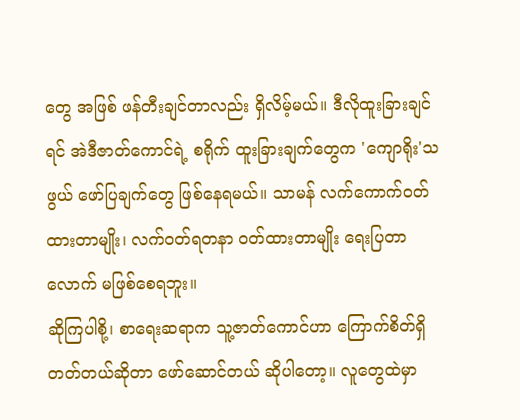တွေ အဖြစ် ဖန်တီးချင်တာလည်း ရှိလိမ့်မယ်။ ဒီလိုထူးခြားချင်ရင် အဲဒီဇာတ်ကောင်ရဲ့ စရိုက် ထူးခြားချက်တွေက 'ကျောရိုး'သဖွယ် ဖော်ပြချက်တွေ ဖြစ်နေရမယ်။ သာမန် လက်ကောက်ဝတ်ထားတာမျိုး၊ လက်ဝတ်ရတနာ ဝတ်ထားတာမျိုး ရေးပြတာလောက် မဖြစ်စေရဘူး။
ဆိုကြပါစို့၊ စာရေးဆရာက သူ့ဇာတ်ကောင်ဟာ ကြောက်စိတ်ရှိတတ်တယ်ဆိုတာ ဖော်ဆောင်တယ် ဆိုပါတော့။ လူတွေထဲမှာ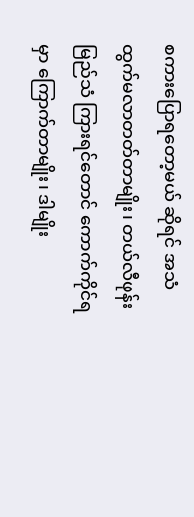စကားပြောရတော့မယ် ဆိုရင် အသံ ထွက်မလာတတ်တာမျိုး၊ တယ်လီဖုန်းမြည်သံ ကြားရင်တောင် ကောက်ကိုင်ရမှာ ကြောက်တာမျိုး၊ ဒါမျိုး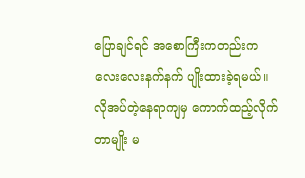ပြောချင်ရင် အစောကြီးကတည်းက လေးလေးနက်နက် ပျိုးထားခဲ့ရမယ်။ လိုအပ်တဲ့နေရာကျမှ ကောက်ထည့်လိုက်တာမျိုး မ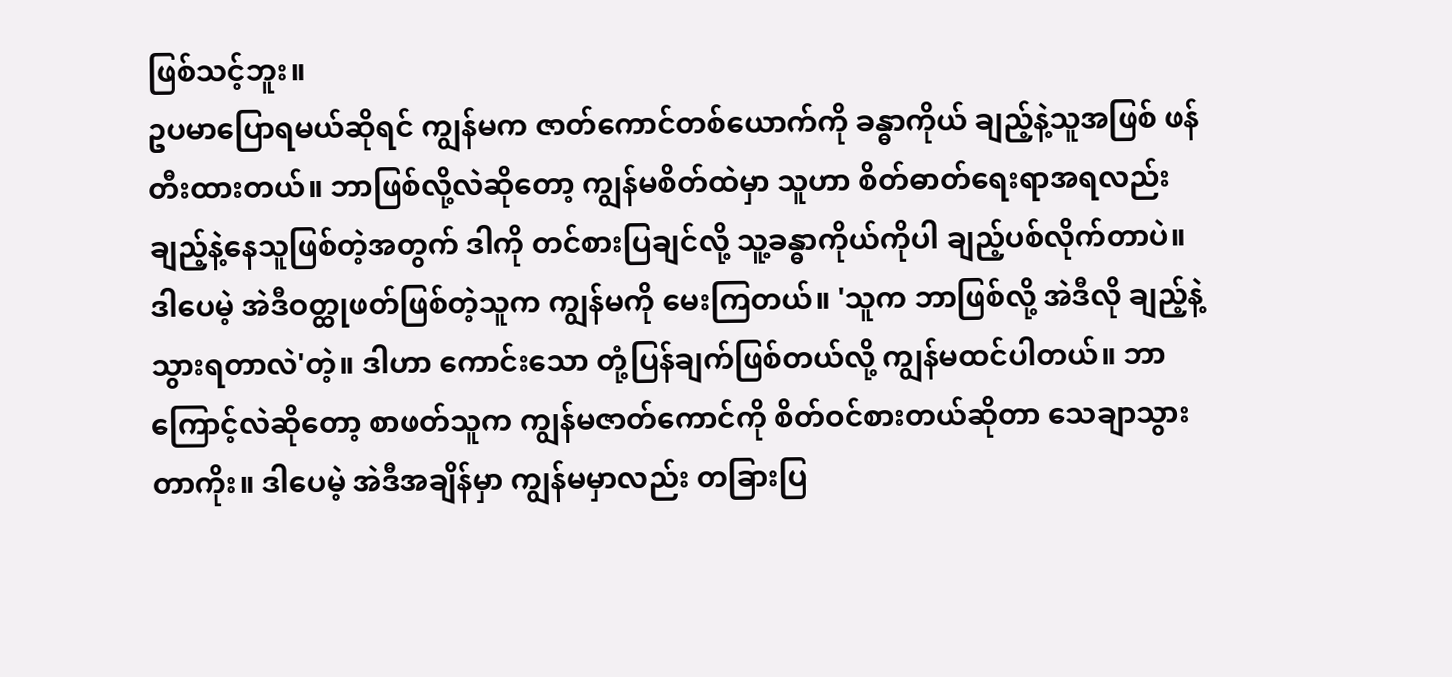ဖြစ်သင့်ဘူး။
ဥပမာပြောရမယ်ဆိုရင် ကျွန်မက ဇာတ်ကောင်တစ်ယောက်ကို ခန္ဓာကိုယ် ချည့်နဲ့သူအဖြစ် ဖန်တီးထားတယ်။ ဘာဖြစ်လို့လဲဆိုတော့ ကျွန်မစိတ်ထဲမှာ သူဟာ စိတ်ဓာတ်ရေးရာအရလည်း ချည့်နဲ့နေသူဖြစ်တဲ့အတွက် ဒါကို တင်စားပြချင်လို့ သူ့ခန္ဓာကိုယ်ကိုပါ ချည့်ပစ်လိုက်တာပဲ။ ဒါပေမဲ့ အဲဒီဝတ္ထုဖတ်ဖြစ်တဲ့သူက ကျွန်မကို မေးကြတယ်။ 'သူက ဘာဖြစ်လို့ အဲဒီလို ချည့်နဲ့သွားရတာလဲ'တဲ့။ ဒါဟာ ကောင်းသော တုံ့ပြန်ချက်ဖြစ်တယ်လို့ ကျွန်မထင်ပါတယ်။ ဘာကြောင့်လဲဆိုတော့ စာဖတ်သူက ကျွန်မဇာတ်ကောင်ကို စိတ်ဝင်စားတယ်ဆိုတာ သေချာသွားတာကိုး။ ဒါပေမဲ့ အဲဒီအချိန်မှာ ကျွန်မမှာလည်း တခြားပြ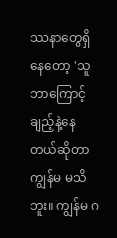ဿနာတွေရှိနေတော့ 'သူ ဘာကြောင့် ချည့်နဲ့နေတယ်ဆိုတာ ကျွန်မ မသိဘူး။ ကျွန်မ ဂ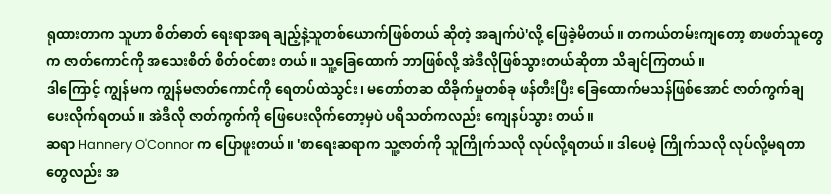ရုထားတာက သူဟာ စိတ်ဓာတ် ရေးရာအရ ချည့်နဲ့သူတစ်ယောက်ဖြစ်တယ် ဆိုတဲ့ အချက်ပဲ'လို့ ဖြေခဲ့မိတယ်။ တကယ်တမ်းကျတော့ စာဖတ်သူတွေက ဇာတ်ကောင်ကို အသေးစိတ် စိတ်ဝင်စား တယ်။ သူ့ခြေထောက် ဘာဖြစ်လို့ အဲဒီလိုဖြစ်သွားတယ်ဆိုတာ သိချင်ကြတယ်။
ဒါကြောင့် ကျွန်မက ကျွန်မဇာတ်ကောင်ကို ရေတပ်ထဲသွင်း၊ မတော်တဆ ထိခိုက်မှုတစ်ခု ဖန်တီးပြီး ခြေထောက်မသန်ဖြစ်အောင် ဇာတ်ကွက်ချပေးလိုက်ရတယ်။ အဲဒီလို ဇာတ်ကွက်ကို ဖြေပေးလိုက်တော့မှပဲ ပရိသတ်ကလည်း ကျေနပ်သွား တယ်။
ဆရာ Hannery O'Connor က ပြောဖူးတယ်။ 'စာရေးဆရာက သူ့ဇာတ်ကို သူကြိုက်သလို လုပ်လို့ရတယ်။ ဒါပေမဲ့ ကြိုက်သလို လုပ်လို့မရတာတွေလည်း အ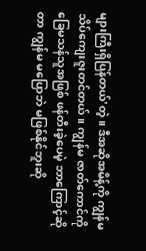များကြီးရှိပြန်တယ်'တဲ့။ ဒီအဆိုအမိန့်ကို ကျွန်မ သိပ်ကျေးဇူးတင်တယ်။ ကျွန်မ ဇာတ်ကောင်ကို ခြေမသန်သူအဖြစ် ဖန်တီးခဲ့ပေမဲ့ ဘာကြောင့်ဆိုတာ ကျွန်မ မပြောဘဲ မဖြစ်နိုင်ဘူးဆို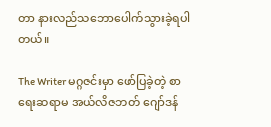တာ နားလည်သဘောပေါက်သွားခဲ့ရပါတယ်။

The Writer မဂ္ဂဇင်းမှာ ဖော်ပြခဲ့တဲ့ စာရေးဆရာမ အယ်လိဇဘတ် ဂျော်ဒန်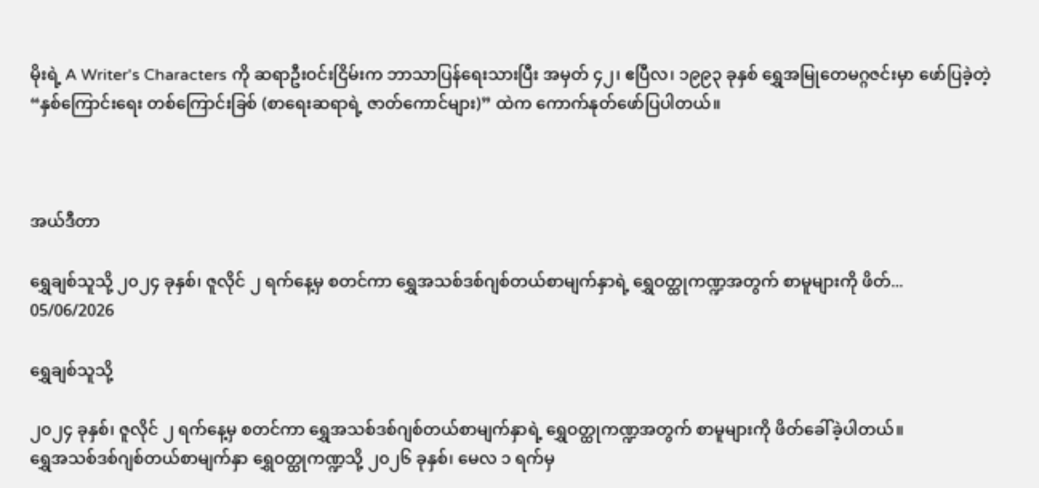မိုးရဲ့ A Writer's Characters ကို ဆရာဦးဝင်းငြိမ်းက ဘာသာပြန်ရေးသားပြီး အမှတ် ၄၂၊ ဧပြီလ၊ ၁၉၉၃ ခုနှစ် ရွှေအမြုတေမဂ္ဂဇင်းမှာ ဖော်ပြခဲ့တဲ့ “နှစ်ကြောင်းရေး တစ်ကြောင်းခြစ် (စာရေးဆရာရဲ့ ဇာတ်ကောင်များ)” ထဲက ကောက်နုတ်ဖော်ပြပါတယ်။



အယ်ဒီတာ

ရွှေချစ်သူသို့ ၂၀၂၄ ခုနှစ်၊ ဇူလိုင် ၂ ရက်နေ့မှ စတင်ကာ ရွှေအသစ်ဒစ်ဂျစ်တယ်စာမျက်နှာရဲ့ ရွှေဝတ္ထုကဏ္ဍအတွက် စာမူများကို ဖိတ်...
05/06/2026

ရွှေချစ်သူသို့

၂၀၂၄ ခုနှစ်၊ ဇူလိုင် ၂ ရက်နေ့မှ စတင်ကာ ရွှေအသစ်ဒစ်ဂျစ်တယ်စာမျက်နှာရဲ့ ရွှေဝတ္ထုကဏ္ဍအတွက် စာမူများကို ဖိတ်ခေါ်ခဲ့ပါတယ်။
ရွှေအသစ်ဒစ်ဂျစ်တယ်စာမျက်နှာ ရွှေဝတ္ထုကဏ္ဍသို့ ၂၀၂၆ ခုနှစ်၊ မေလ ၁ ရက်မှ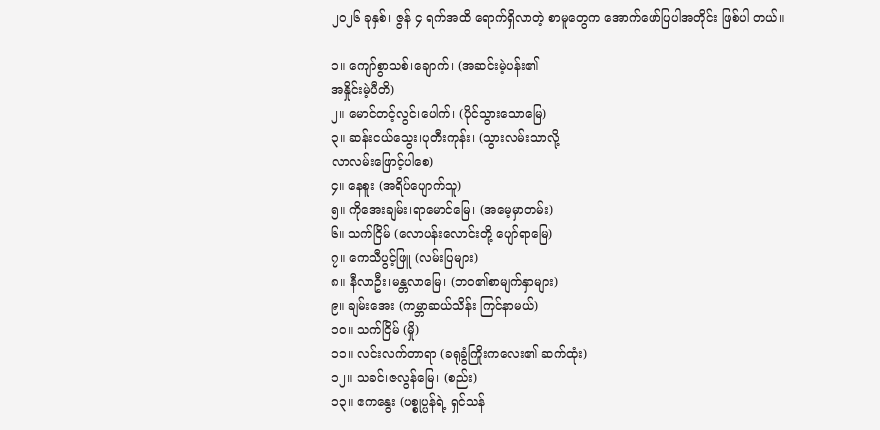၂၀၂၆ ခုနှစ်၊ ဇွန် ၄ ရက်အထိ ရောက်ရှိလာတဲ့ စာမူတွေက အောက်ဖော်ပြပါအတိုင်း ဖြစ်ပါ တယ်။

၁။ ကျော်စွာသစ်၊ချောက်၊ (အဆင်းမဲ့ပန်း၏
အနှိုင်းမဲ့ပီတိ)
၂။ မောင်တင့်လွင်၊ပေါက်၊ (ပိုင်သွားသောမြေ)
၃။ ဆန်းငယ်သွေး၊ပုတီးကုန်း၊ (သွားလမ်းသာလို့
လာလမ်းဖြောင့်ပါစေ)
၄။ နေစူး (အရိပ်ပျောက်သူ)
၅။ ကိုအေးချမ်း၊ရာမောင်မြေ၊ (အမေ့မှာတမ်း)
၆။ သက်ငြိမ် (လောပန်းလောင်းတို့ ပျော်ရာမြေ)
၇။ ကေသီပွင့်ဖြူ (လမ်းပြများ)
၈။ နီလာဦး၊မန္တလာမြေ၊ (ဘဝ၏စာမျက်နှာများ)
၉။ ချမ်းအေး (ကမ္ဘာဆယ်သိန်း ကြင်နာမယ်)
၁၀။ သက်ငြိမ် (မှို)
၁၁။ လင်းလက်တာရာ (ခရုခွံကြိုးကလေး၏ ဆက်ထုံး)
၁၂။ သခင်၊ဇလွန်မြေ၊ (စည်း)
၁၃။ ဧကနွေး (ပစ္စုပ္ပန်ရဲ့ ရှင်သန်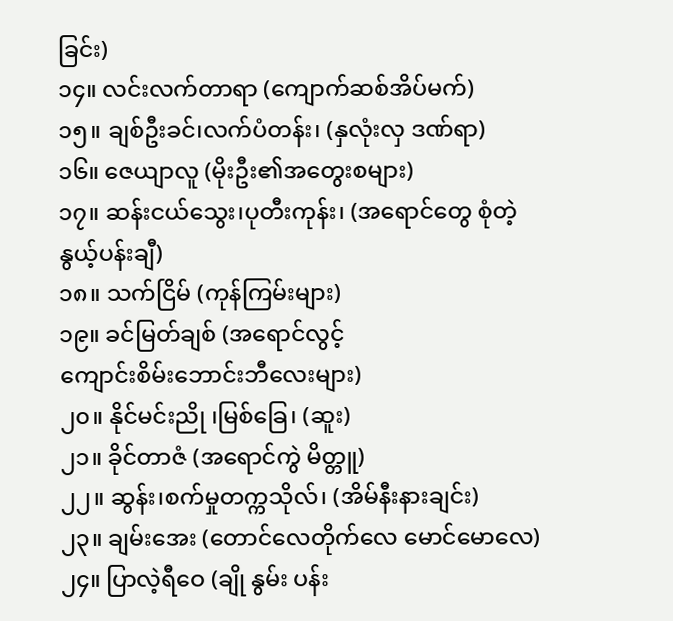ခြင်း)
၁၄။ လင်းလက်တာရာ (ကျောက်ဆစ်အိပ်မက်)
၁၅။ ချစ်ဦးခင်၊လက်ပံတန်း၊ (နှလုံးလှ ဒဏ်ရာ)
၁၆။ ဇေယျာလူ (မိုးဦး၏အတွေးစများ)
၁၇။ ဆန်းငယ်သွေး၊ပုတီးကုန်း၊ (အရောင်တွေ စုံတဲ့
နွယ့်ပန်းချီ)
၁၈။ သက်ငြိမ် (ကုန်ကြမ်းများ)
၁၉။ ခင်မြတ်ချစ် (အရောင်လွင့်
ကျောင်းစိမ်းဘောင်းဘီလေးများ)
၂၀။ နိုင်မင်းညို ၊မြစ်ခြေ၊ (ဆူး)
၂၁။ ခိုင်တာဇံ (အရောင်ကွဲ မိတ္တူ)
၂၂။ ဆွန်း၊စက်မှုတက္ကသိုလ်၊ (အိမ်နီးနားချင်း)
၂၃။ ချမ်းအေး (တောင်လေတိုက်လေ မောင်မောလေ)
၂၄။ ပြာလဲ့ရီဝေ (ချို နွမ်း ပန်း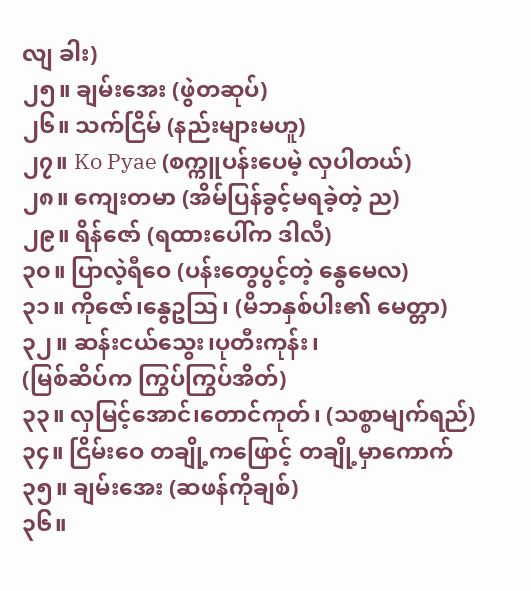လျ ခါး)
၂၅။ ချမ်းအေး (ဖွဲတဆုပ်)
၂၆။ သက်ငြိမ် (နည်းများမဟူ)
၂၇။ Ko Pyae (စက္ကူပန်းပေမဲ့ လှပါတယ်)
၂၈။ ကျေးတမာ (အိမ်ပြန်ခွင့်မရခဲ့တဲ့ ည)
၂၉။ ရိန်ဇော် (ရထားပေါ်က ‌ဒါလီ)
၃၀။ ပြာလဲ့ရီဝေ (ပန်းတွေပွင့်တဲ့ နွေမေလ)
၃၁။ ကိုဇော်၊နွေဥဩ၊ (မိဘနှစ်ပါး၏ မေတ္တာ)
၃၂။ ဆန်းငယ်သွေး၊ပုတီးကုန်း၊
(မြစ်ဆိပ်က ကြွပ်ကြွပ်အိတ်)
၃၃။ လှမြင့်အောင်၊တောင်ကုတ်၊ (သစ္စာမျက်ရည်)
၃၄။ ငြိမ်းဝေ တချို့ကဖြောင့် တချို့မှာကောက်
၃၅။ ချမ်းအေး (ဆဖန်ကိုချစ်)
၃၆။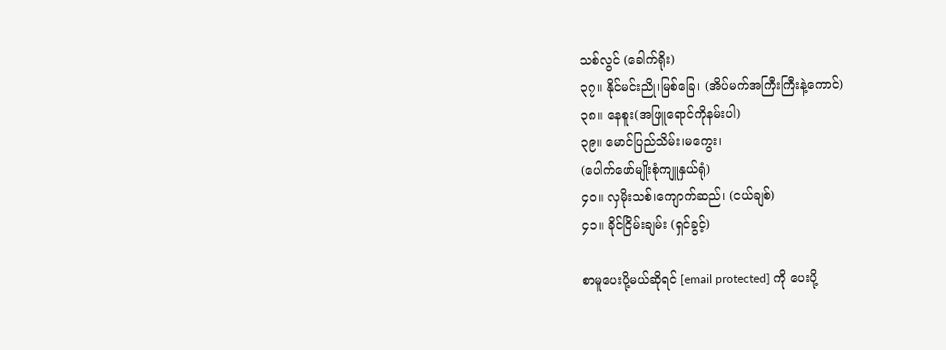သစ်လွင် (ခေါက်ရိုး)
၃၇။ နိုင်မင်းညို၊မြစ်ခြေ၊ (အိပ်မက်အကြီးကြီးနဲ့ကောင်)
၃၈။ နေစူး(အဖြူရောင်ကိုနမ်းပါ)
၃၉။ မောင်ပြည်သိမ်း၊မကွေး၊
(ပေါက်ဖော်မျိုးစုံကျူနှယ်ရုံ)
၄၀။ လှမိုးသစ်၊ကျောက်ဆည်၊ (ငယ်ချစ်)
၄၁။ ခိုင်ငြိမ်းချမ်း (ရှင်ခွင့်)

စာမူပေးပို့မယ်ဆိုရင် [email protected] ကို ပေးပို့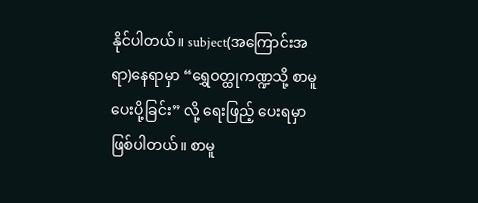နိုင်ပါတယ်။ subject(အကြောင်းအရာ)နေရာမှာ “ရွှေဝတ္ထုကဏ္ဍသို့ စာမူပေးပို့ခြင်း” လို့ ရေးဖြည့် ပေးရမှာဖြစ်ပါတယ်။ စာမူ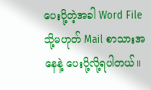ပေးပို့တဲ့အခါ Word File သို့မဟုတ် Mail စာသားအနေနဲ့ ပေးပို့လို့ရပါတယ်။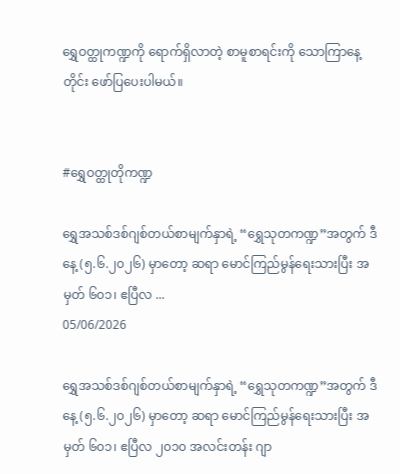ရွှေဝတ္ထုကဏ္ဍကို ရောက်ရှိလာတဲ့ စာမူစာရင်းကို သောကြာနေ့တိုင်း ဖော်ပြပေးပါမယ်။


#ရွှေဝတ္ထုတိုကဏ္ဍ

ရွှေအသစ်ဒစ်ဂျစ်တယ်စာမျက်နှာရဲ့ “ရွှေသုတကဏ္ဍ”အတွက် ဒီနေ့ (၅.၆.၂၀၂၆) မှာတော့ ဆရာ မောင်ကြည်မွန်ရေးသားပြီး အမှတ် ၆၀၁၊ ဧပြီလ ...
05/06/2026

ရွှေအသစ်ဒစ်ဂျစ်တယ်စာမျက်နှာရဲ့ “ရွှေသုတကဏ္ဍ”အတွက် ဒီနေ့ (၅.၆.၂၀၂၆) မှာတော့ ဆရာ မောင်ကြည်မွန်ရေးသားပြီး အမှတ် ၆၀၁၊ ဧပြီလ ၂၀၁၀ အလင်းတန်း ဂျာ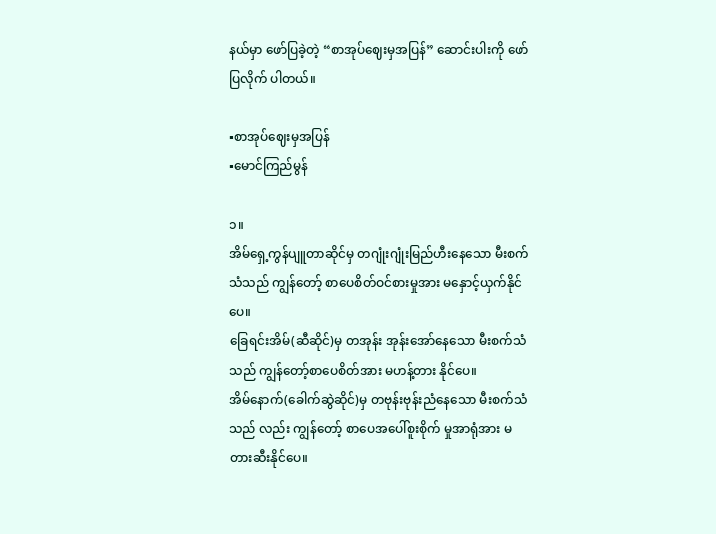နယ်မှာ ဖော်ပြခဲ့တဲ့ “စာအုပ်ဈေးမှအပြန်” ဆောင်းပါးကို ဖော်ပြလိုက် ပါတယ်။

▪စာအုပ်ဈေးမှအပြန်
▪မောင်ကြည်မွန်

၁။
အိမ်ရှေ့ကွန်ပျူတာဆိုင်မှ တဂျုံးဂျုံးမြည်ဟီးနေသော မီးစက်သံသည် ကျွန်တော့် စာပေစိတ်ဝင်စားမှုအား မနှောင့်ယှက်နိုင်ပေ။
ခြေရင်းအိမ်(ဆီဆိုင်)မှ တအုန်း အုန်းအော်နေသော မီးစက်သံသည် ကျွန်တော့်စာပေစိတ်အား မဟန့်တား နိုင်ပေ။
အိမ်နောက်(ခေါက်ဆွဲဆိုင်)မှ တဗုန်းဗုန်းညံနေသော မီးစက်သံသည် လည်း ကျွန်တော့် စာပေအပေါ်စူးစိုက် မှုအာရုံအား မတားဆီးနိုင်ပေ။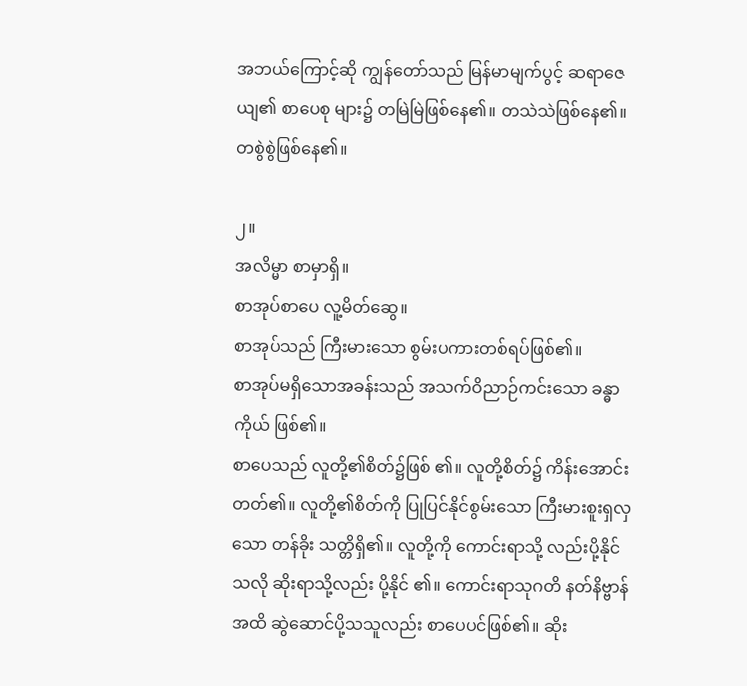အဘယ်ကြောင့်ဆို ကျွန်တော်သည် မြန်မာမျက်ပွင့် ဆရာဇေယျ၏ စာပေစု များ၌ တမြဲမြဲဖြစ်နေ၏။ တသဲသဲဖြစ်နေ၏။ တစွဲစွဲဖြစ်နေ၏။

၂။
အလိမ္မာ စာမှာရှိ။
စာအုပ်စာပေ လူ့မိတ်ဆွေ။
စာအုပ်သည် ကြီးမားသော စွမ်းပကားတစ်ရပ်ဖြစ်၏။
စာအုပ်မရှိသောအခန်းသည် အသက်ဝိညာဉ်ကင်းသော ခန္ဓာကိုယ် ဖြစ်၏။
စာပေသည် လူတို့၏စိတ်၌ဖြစ် ၏။ လူတို့စိတ်၌ ကိန်းအောင်းတတ်၏။ လူတို့၏စိတ်ကို ပြုပြင်နိုင်စွမ်းသော ကြီးမားစူးရှလှသော တန်ခိုး သတ္တိရှိ၏။ လူတို့ကို ကောင်းရာသို့ လည်းပို့နိုင်သလို ဆိုးရာသို့လည်း ပို့နိုင် ၏။ ကောင်းရာသုဂတိ နတ်နိဗ္ဗာန် အထိ ဆွဲဆောင်ပို့သသူလည်း စာပေပင်ဖြစ်၏။ ဆိုး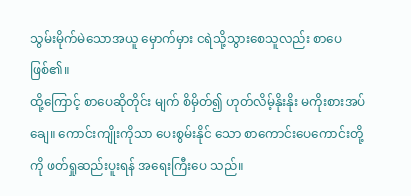သွမ်းမိုက်မဲသောအယူ မှောက်မှား ငရဲသို့သွားစေသူလည်း စာပေဖြစ်၏။
ထို့ကြောင့် စာပေဆိုတိုင်း မျက် စိမှိတ်၍ ဟုတ်လိမ့်နိုးနိုး မကိုးစားအပ် ချေ။ ကောင်းကျိုးကိုသာ ပေးစွမ်းနိုင် သော စာကောင်းပေကောင်းတို့ကို ဖတ်ရှုဆည်းပူးရန် အရေးကြီးပေ သည်။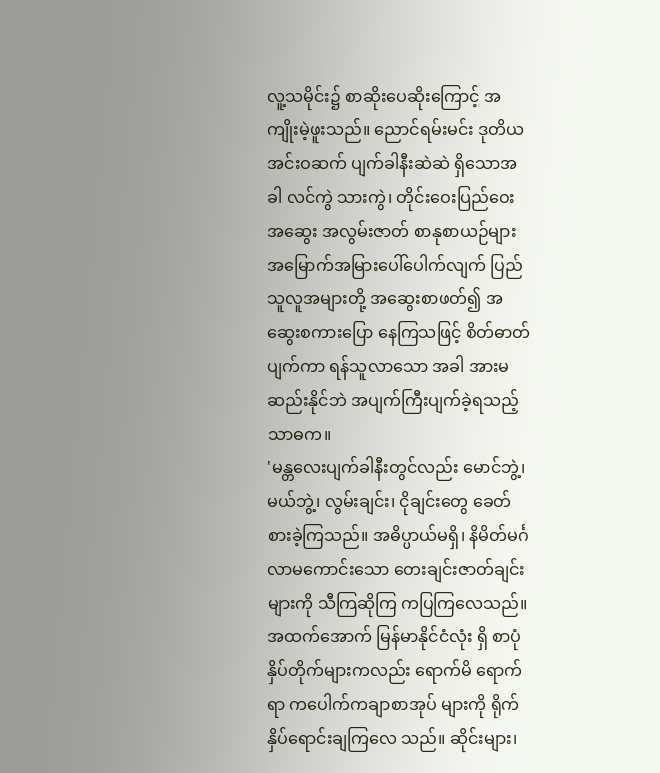လူ့သမိုင်း၌ စာဆိုးပေဆိုးကြောင့် အကျိုးမဲ့ဖူးသည်။ ညောင်ရမ်းမင်း ဒုတိယ အင်းဝဆက် ပျက်ခါနီးဆဲဆဲ ရှိသောအခါ လင်ကွဲ သားကွဲ၊ တိုင်းဝေးပြည်ဝေး အဆွေး အလွမ်းဇာတ် စာနုစာယဉ်များ အမြောက်အမြားပေါ်ပေါက်လျက် ပြည်သူလူအများတို့ အဆွေးစာဖတ်၍ အဆွေးစကားပြော နေကြသဖြင့် စိတ်ဓာတ်ပျက်ကာ ရန်သူလာသော အခါ အားမဆည်းနိုင်ဘဲ အပျက်ကြီးပျက်ခဲ့ရသည့် သာဓက။
'မန္တလေးပျက်ခါနီးတွင်လည်း မောင်ဘွဲ့၊ မယ်ဘွဲ့၊ လွမ်းချင်း၊ ငိုချင်းတွေ ခေတ်စားခဲ့ကြသည်။ အဓိပ္ပာယ်မရှိ၊ နိမိတ်မင်္ဂလာမကောင်းသော တေးချင်းဇာတ်ချင်း များကို သီကြဆိုကြ ကပြကြလေသည်။
အထက်အောက် မြန်မာနိုင်ငံလုံး ရှိ စာပုံနှိပ်တိုက်များကလည်း ရောက်မိ ရောက်ရာ ကပေါက်ကချာစာအုပ် များကို ရိုက်နှိပ်ရောင်းချကြလေ သည်။ ဆိုင်းများ၊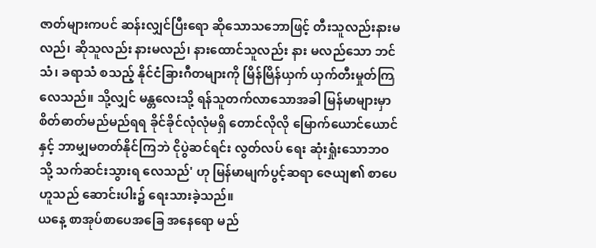ဇာတ်များကပင် ဆန်းလျှင်ပြီးရော ဆိုသောသဘောဖြင့် တီးသူလည်းနားမလည်၊ ဆိုသူလည်း နားမလည်၊ နားထောင်သူလည်း နား မလည်သော ဘင်သံ၊ ခရာသံ စသည့် နိုင်ငံခြားဂီတများကို မြိန်မြိန်ယှက် ယှက်တီးမှုတ်ကြလေသည်။ သို့လျှင် မန္တလေးသို့ ရန်သူတက်လာသောအခါ မြန်မာများမှာ စိတ်ဓာတ်မည်မည်ရရ ခိုင်ခိုင်လုံလုံမရှိ တောင်လိုလို မြောက်ယောင်ယောင်နှင့် ဘာမျှမတတ်နိုင်ကြဘဲ ငိုပွဲဆင်ရင်း လွတ်လပ် ရေး ဆုံးရှုံးသောဘဝသို့ သက်ဆင်းသွားရ လေသည်' ဟု မြန်မာမျက်ပွင့်ဆရာ ဇေယျ၏ စာပေဟူသည် ဆောင်းပါး၌ ရေးသားခဲ့သည်။
ယနေ့ စာအုပ်စာပေအခြေ အနေရော မည်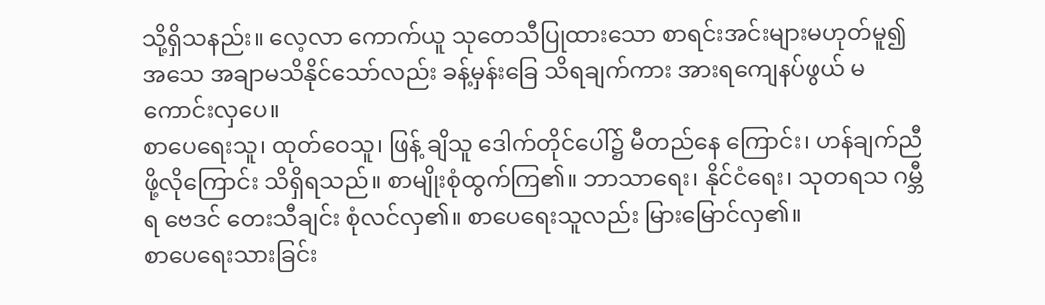သို့ရှိသနည်း။ လေ့လာ ကောက်ယူ သုတေသီပြုထားသော စာရင်းအင်းများမဟုတ်မူ၍ အသေ အချာမသိနိုင်သော်လည်း ခန့်မှန်းခြေ သိရချက်ကား အားရကျေနပ်ဖွယ် မကောင်းလှပေ။
စာပေရေးသူ၊ ထုတ်ဝေသူ၊ ဖြန့် ချိသူ ဒေါက်တိုင်ပေါ်၌ မီတည်နေ ကြောင်း၊ ဟန်ချက်ညီဖို့လိုကြောင်း သိရှိရသည်။ စာမျိုးစုံထွက်ကြ၏။ ဘာသာရေး၊ နိုင်ငံရေး၊ သုတရသ ဂမ္ဘီရ ဗေဒင် တေးသီချင်း စုံလင်လှ၏။ စာပေရေးသူလည်း မြားမြောင်လှ၏။
စာပေရေးသားခြင်း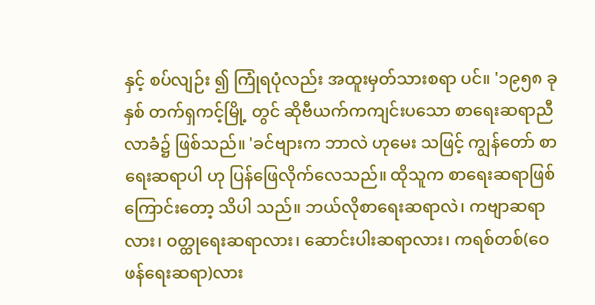နှင့် စပ်လျဉ်း ၍ ကြုံရပုံလည်း အထူးမှတ်သားစရာ ပင်။ '၁၉၅၈ ခုနှစ် တက်ရှကင့်မြို့ တွင် ဆိုဗီယက်ကကျင်းပသော စာရေးဆရာညီလာခံ၌ ဖြစ်သည်။ 'ခင်ဗျားက ဘာလဲ ဟုမေး သဖြင့် ကျွန်တော် စာရေးဆရာပါ ဟု ပြန်ဖြေလိုက်လေသည်။ ထိုသူက စာရေးဆရာဖြစ်ကြောင်းတော့ သိပါ သည်။ ဘယ်လိုစာရေးဆရာလဲ၊ ကဗျာဆရာလား၊ ဝတ္ထုရေးဆရာလား၊ ဆောင်းပါးဆရာလား၊ ကရစ်တစ်(ဝေ ဖန်ရေးဆရာ)လား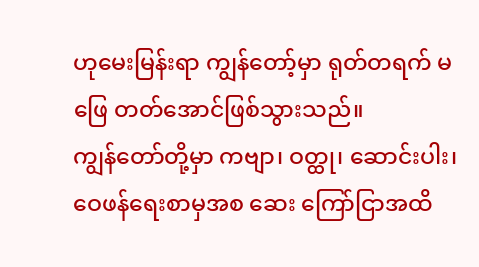ဟုမေးမြန်းရာ ကျွန်တော့်မှာ ရုတ်တရက် မဖြေ တတ်အောင်ဖြစ်သွားသည်။
ကျွန်တော်တို့မှာ ကဗျာ၊ ဝတ္ထု၊ ဆောင်းပါး၊ ဝေဖန်ရေးစာမှအစ ဆေး ကြော်ငြာအထိ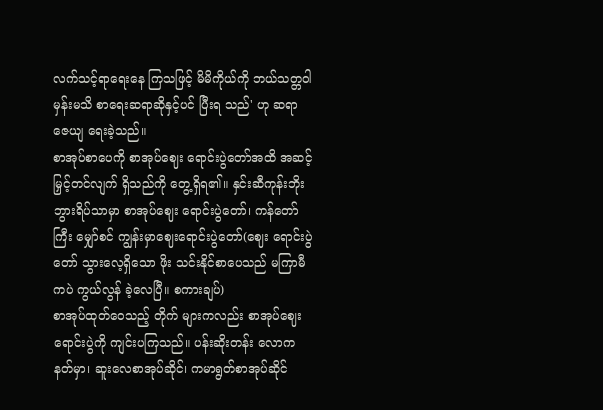လက်သင့်ရာရေးနေ ကြသဖြင့် မိမိကိုယ်ကို ဘယ်သတ္တဝါ မှန်းမသိ စာရေးဆရာဆိုနှင့်ပင် ပြီးရ သည်' ဟု ဆရာဇေယျ ရေးခဲ့သည်။
စာအုပ်စာပေကို စာအုပ်ဈေး ရောင်းပွဲတော်အထိ အဆင့်မြှင့်တင်လျက် ရှိသည်ကို တွေ့ရှိရ၏။ နှင်းဆီကုန်းဘိုးဘွားရိပ်သာမှာ စာအုပ်ဈေး ရောင်းပွဲတော်၊ ကန်တော်ကြီး မျှော်စင် ကျွန်းမှာဈေးရောင်းပွဲတော်(ဈေး ရောင်းပွဲတော် သွားလေ့ရှိသော ဖိုး သင်းနိုင်စာပေသည် မကြာမီကပဲ ကွယ်လွန် ခဲ့လေပြီ။ စကားချပ်)
စာအုပ်ထုတ်ဝေသည့် တိုက် များကလည်း စာအုပ်ဈေးရောင်းပွဲကို ကျင်းပကြသည်။ ပန်းဆိုးတန်း လောကနတ်မှာ၊ ဆူးလေစာအုပ်ဆိုင်၊ ကမာရွတ်စာအုပ်ဆိုင်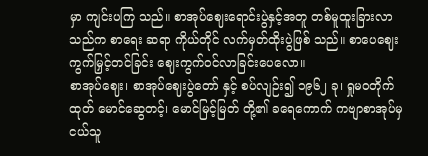မှာ ကျင်းပကြ သည်။ စာအုပ်ဈေးရောင်းပွဲနှင့်အတူ တစ်မူထူးခြားလာသည်က စာရေး ဆရာ ကိုယ်တိုင် လက်မှတ်ထိုးပွဲဖြစ် သည်။ စာပေဈေးကွက်မြှင့်တင်ခြင်း ဈေးကွက်ဝင်လာခြင်းပေလော။
စာအုပ်ဈေး၊ စာအုပ်ဈေးပွဲတော် နှင့် စပ်လျဉ်း၍ ၁၉၆၂ ခု၊ ရှုမဝတိုက် ထုတ် မောင်ဆွေတင့်၊ မောင်မြင့်မြတ် တို့၏ ခရေကောက် ကဗျာစာအုပ်မှ ငယ်သူ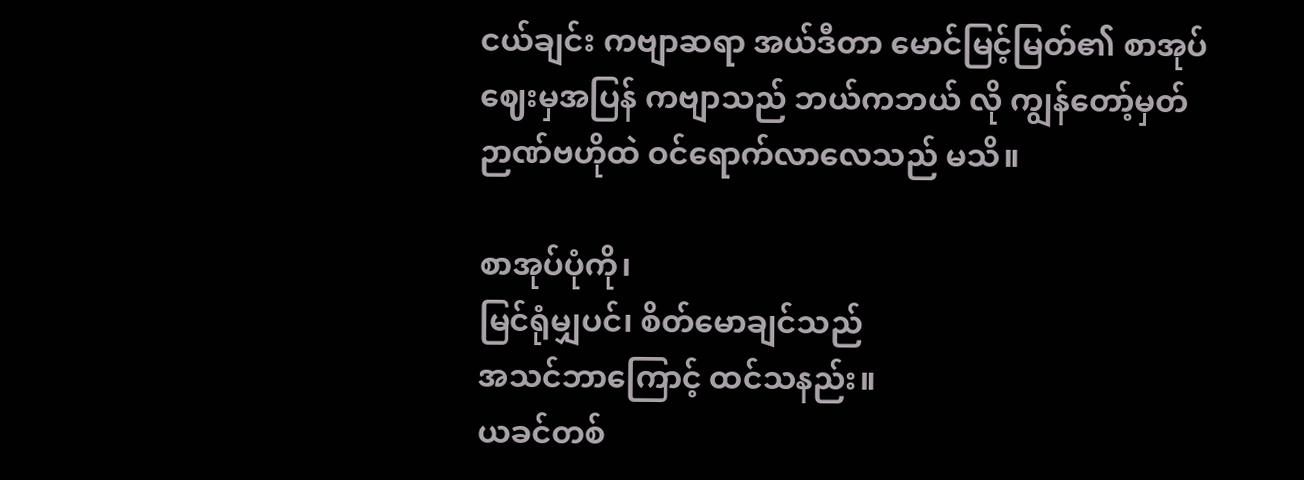ငယ်ချင်း ကဗျာဆရာ အယ်ဒီတာ မောင်မြင့်မြတ်၏ စာအုပ်ဈေးမှအပြန် ကဗျာသည် ဘယ်ကဘယ် လို ကျွန်တော့်မှတ်ဉာဏ်ဗဟိုထဲ ဝင်ရောက်လာလေသည် မသိ။

စာအုပ်ပုံကို၊
မြင်ရုံမျှပင်၊ စိတ်မောချင်သည်
အသင်ဘာကြောင့် ထင်သနည်း။
ယခင်တစ်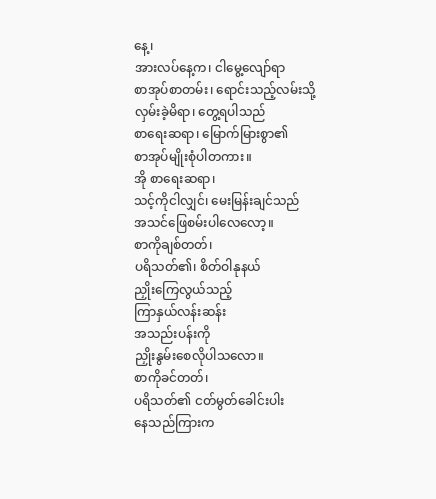နေ့၊
အားလပ်နေ့က၊ ငါမွေ့လျော်ရာ
စာအုပ်စာတမ်း၊ ရောင်းသည့်လမ်းသို့
လှမ်းခဲ့မိရာ၊ တွေ့ရပါသည်
စာရေးဆရာ၊ မြောက်မြားစွာ၏
စာအုပ်မျိုးစုံပါတကား။
အို စာရေးဆရာ၊
သင့်ကိုငါလျှင်၊ မေးမြန်းချင်သည်
အသင်ဖြေစမ်းပါလေလော့။
စာကိုချစ်တတ်၊
ပရိသတ်၏၊ စိတ်ဝါနုနယ်
ညှိုးကြေလွယ်သည့်
ကြာနှယ်လန်းဆန်း
အသည်းပန်းကို
ညှိုးနွမ်းစေလိုပါသလော။
စာကိုခင်တတ်၊
ပရိသတ်၏ ငတ်မွတ်ခေါင်းပါး
နေသည်ကြားက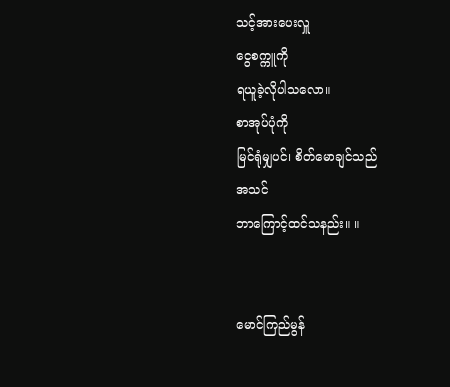သင့်အားပေးလှူ
ငွေစက္ကူကို
ရယူခဲ့လိုပါသလော။
စာအုပ်ပုံကို
မြင်ရုံမျှပင်၊ စိတ်မောချင်သည်
အသင်
ဘာကြောင့်ထင်သနည်း။ ။


မောင်ကြည်မွန်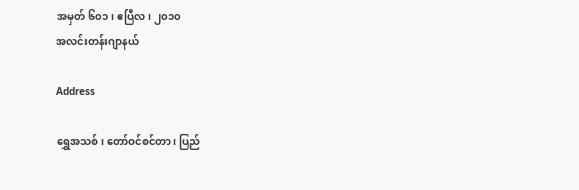အမှတ် ၆၀၁၊ ဧပြီလ၊ ၂၀၁၀
အလင်းတန်းဂျာနယ်

Address

ရွှေအသစ်၊ တော်ဝင်စင်တာ ၊ ပြည်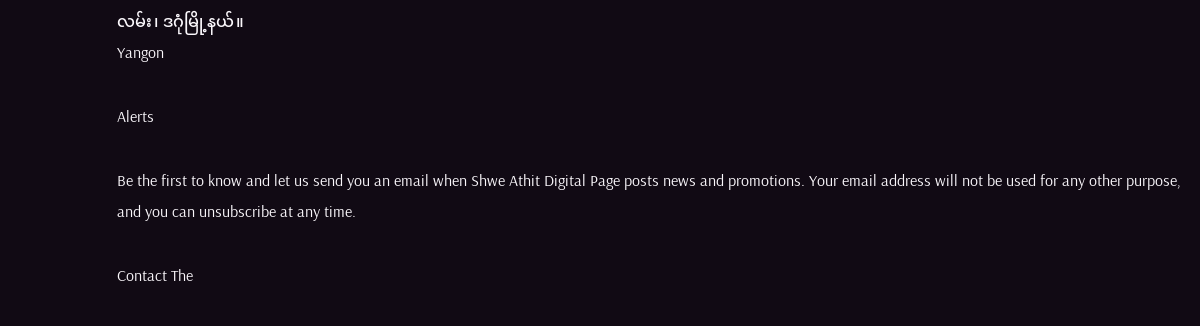လမ်း၊ ဒဂုံမြို့နယ်။
Yangon

Alerts

Be the first to know and let us send you an email when Shwe Athit Digital Page posts news and promotions. Your email address will not be used for any other purpose, and you can unsubscribe at any time.

Contact The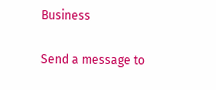Business

Send a message to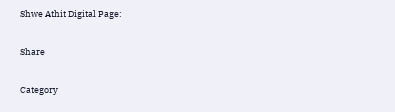Shwe Athit Digital Page:

Share

Category